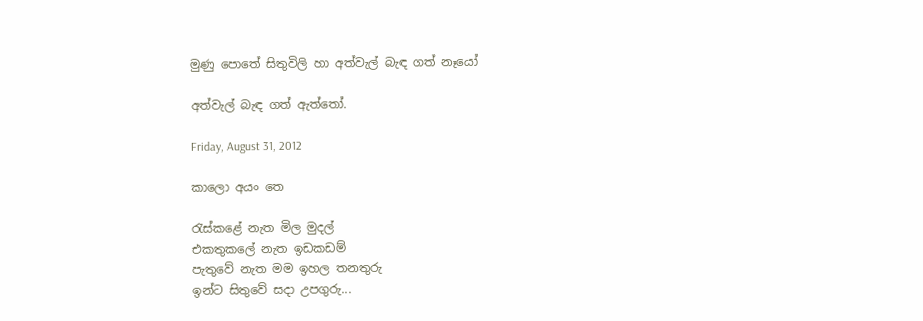මුණු පොතේ සිතුවිලි හා අත්වැල් බැඳ ගත් නෑයෝ

අත්වැල් බැඳ ගත් ඇත්තෝ.

Friday, August 31, 2012

කාලො අයං තෙ

රැස්කළේ නැත මිල මුදල්
එකතුකලේ නැත ඉඩකඩම්
පැතුවේ නැත මම ඉහල තනතුරු
ඉන්ට සිතුවේ සදා උපගුරු...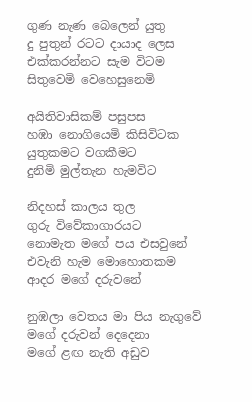ගුණ නැණ බෙලෙන් යුතු
දු පුතුන් රටට දායාද ලෙස
එක්කරන්නට සැම විටම
සිතුවෙමි වෙහෙසුනෙමි

අයිතිවාසිකම් පසුපස
හඹා නොගියෙමි කිසිවිටක
යුතුකමට වගකීමට
දුනිමි මුල්තැන හැමවිට

නිදහස් කාලය තුල
ගුරු විවේකාගාරයට
නොමැත මගේ පය එසවුනේ
එවැනි හැම මොහොතකම
ආදර මගේ දරුවනේ

නුඹලා වෙතය මා පිය නැගුවේ
මගේ දරුවන් දෙදෙනා
මගේ ළඟ නැති අඩුව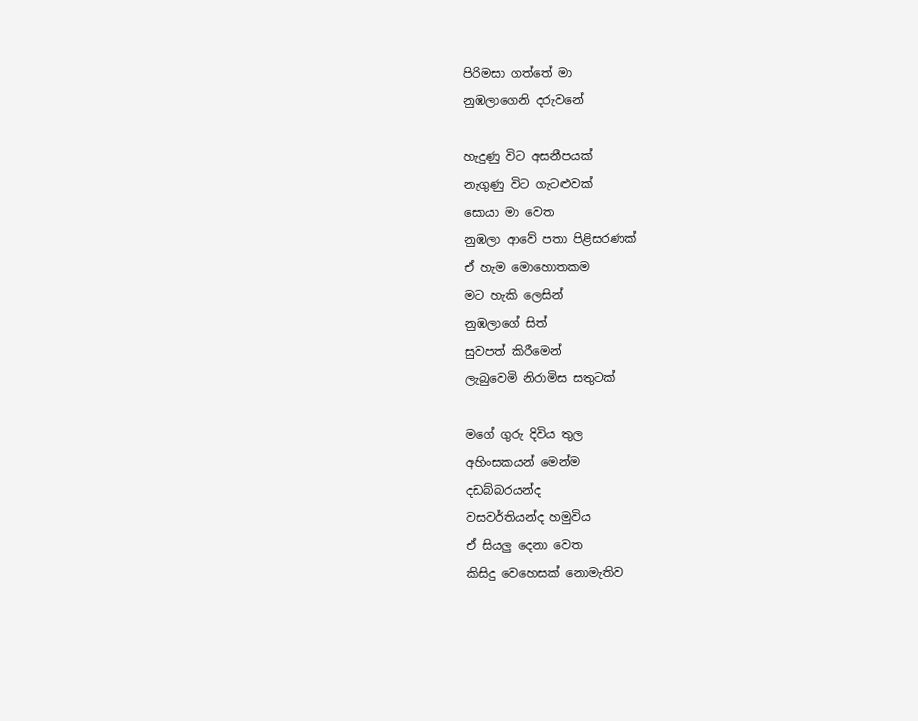පිරිමසා ගත්තේ මා
නුඹලාගෙනි දරුවනේ

හැදුණු විට අසනීපයක්
නැගුණු විට ගැටළුවක්
සොයා මා වෙත
නුඹලා ආවේ පතා පිළිසරණක්
ඒ හැම මොහොතකම
මට හැකි ලෙසින්
නුඹලාගේ සිත්
සුවපත් කිරීමෙන්
ලැබුවෙමි නිරාමිස සතුටක්

මගේ ගුරු දිවිය තුල
අහිංසකයන් මෙන්ම
දඩබ්බරයන්ද
වසවර්තියන්ද හමුවිය
ඒ සියලු දෙනා වෙත
කිසිදු වෙහෙසක් නොමැතිව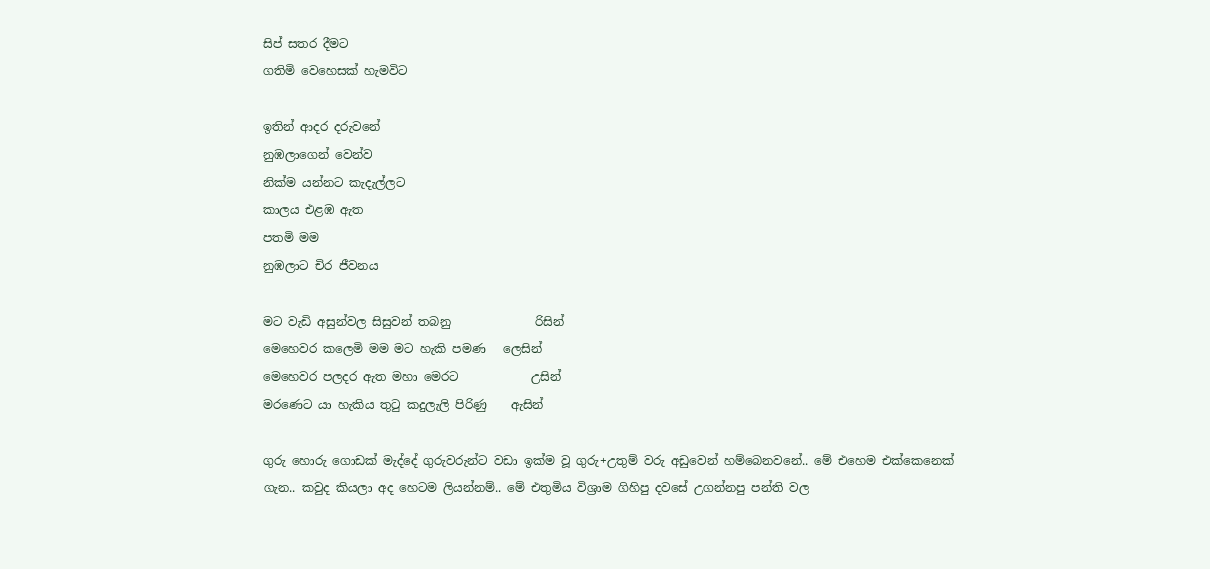සිප් සතර දීමට
ගතිමි වෙහෙසක් හැමවිට

ඉතින් ආදර දරුවනේ
නුඹලාගෙන් වෙන්ව
නික්ම යන්නට කැදැල්ලට
කාලය එළඹ ඇත
පතමි මම
නුඹලාට චිර ජීවනය

මට වැඩි අසුන්වල සිසුවන් තබනු              රිසින්
මෙහෙවර කලෙමි මම මට හැකි පමණ   ලෙසින්
මෙහෙවර පලදර ඇත මහා මෙරට            උසින්
මරණෙට යා හැකිය තුටු කදුලැලි පිරිණු    ඇසින්

ගුරු හොරු ගොඩක් මැද්දේ ගුරුවරුන්ට වඩා ඉක්ම වූ ගුරු+උතුම් වරු අඩුවෙන් හම්බෙනවනේ.. මේ එහෙම එක්කෙනෙක් ගැන.. කවුද කියලා අද හෙටම ලියන්නම්.. මේ එතුමිය විශ්‍රාම ගිහිපු දවසේ උගන්නපු පන්ති වල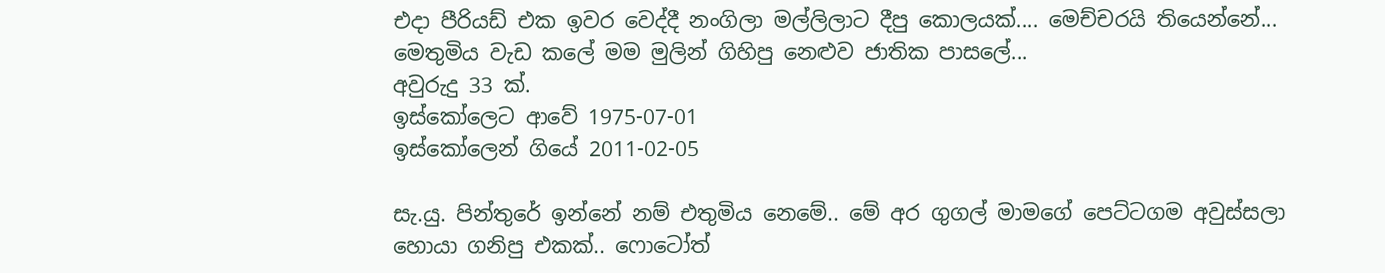එදා පීරියඩ් එක ඉවර වෙද්දී නංගිලා මල්ලිලාට දීපු කොලයක්.... මෙච්චරයි තියෙන්නේ...
මෙතුමිය වැඩ කලේ මම මුලින් ගිහිපු නෙළුව ජාතික පාසලේ...
අවුරුදු 33 ක්.
ඉස්කෝලෙට ආවේ 1975-07-01
ඉස්කෝලෙන් ගියේ 2011-02-05

සැ.යු. පින්තුරේ ඉන්නේ නම් එතුමිය නෙමේ.. මේ අර ගුගල් මාමගේ පෙට්ටගම අවුස්සලා හොයා ගනිපු එකක්.. ෆොටෝත්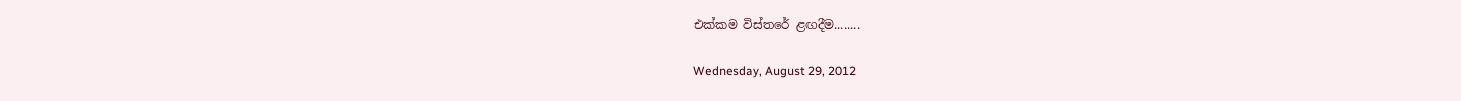එක්කම විස්තරේ ළඟදීම........

Wednesday, August 29, 2012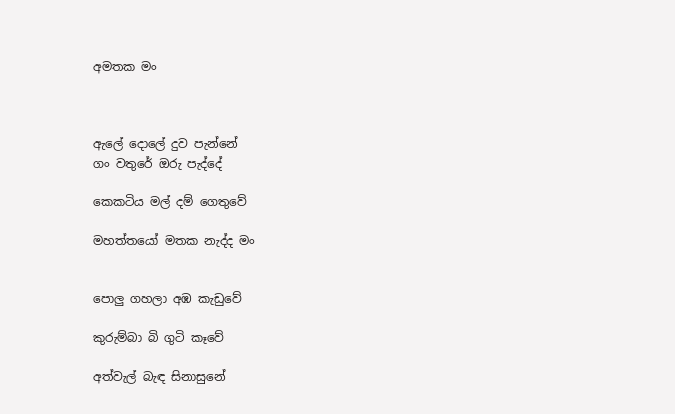අමතක මං



ඇලේ දොලේ දුව පැන්නේ
ගං වතුරේ ඔරු පැද්දේ

කෙකටිය මල් දම් ගෙතුවේ

මහත්තයෝ මතක නැද්ද මං


පොලු ගහලා අඹ කැඩුවේ

කුරුම්බා බි ගුටි කෑවේ

අත්වැල් බැඳ සිනාසුනේ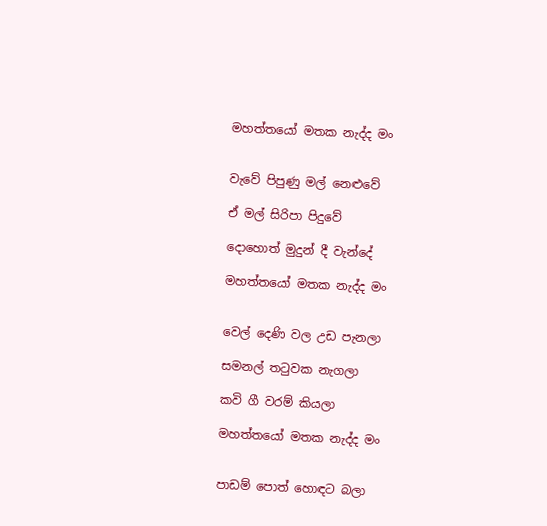මහත්තයෝ මතක නැද්ද මං


වැවේ පිපුණු මල් නෙළුවේ

ඒ මල් සිරිපා පිදුවේ

දොහොත් මුදුන් දී වැන්දේ

මහත්තයෝ මතක නැද්ද මං


වෙල් දෙණි වල උඩ පැනලා

සමනල් තටුවක නැගලා

කවි ගී වරම් කියලා

මහත්තයෝ මතක නැද්ද මං


පාඩම් පොත් හොඳට බලා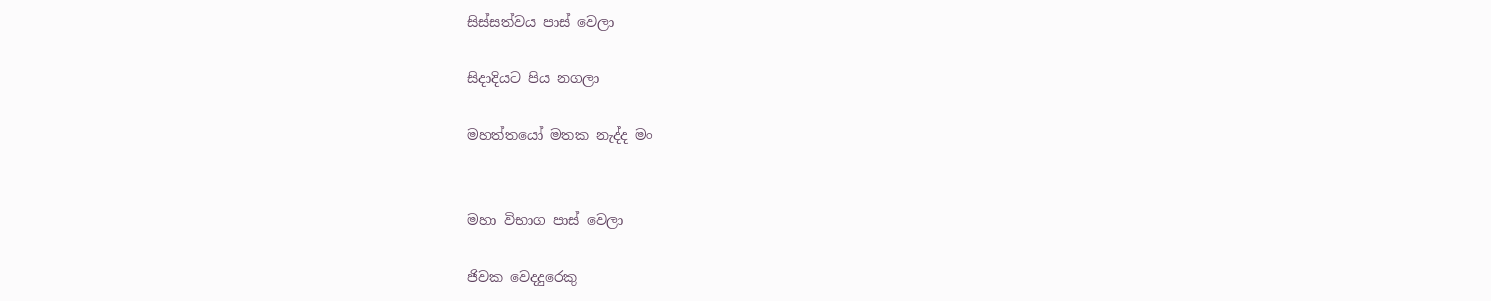සිස්සත්වය පාස් වෙලා

සිදාදියට පිය නගලා

මහත්තයෝ මතක නැද්ද මං


මහා විභාග පාස් වෙලා

ජිවක වෙදදුරෙකු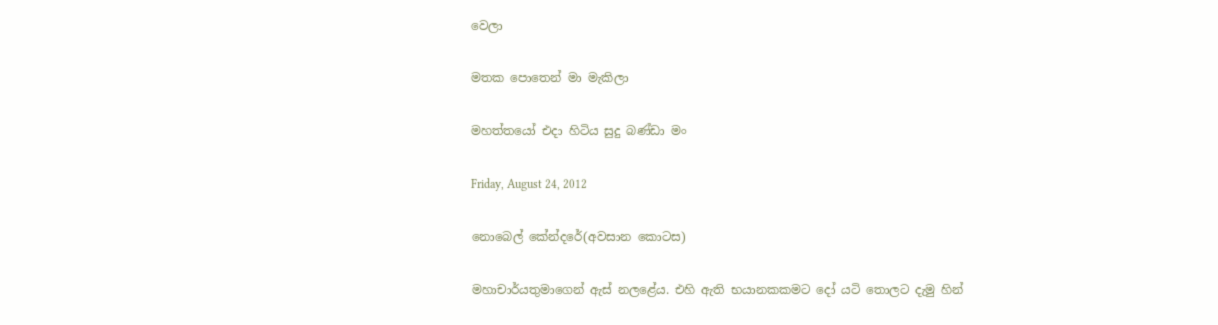වෙලා

මතක පොතෙන් මා මැකිලා

මහත්තයෝ එදා හිටිය සුදු බණ්ඩා මං

Friday, August 24, 2012

නොබෙල් කේන්දරේ(අවසාන කොටස)

මහාචාර්යතුමාගෙන් ඇස් නලළේය. එහි ඇති භයානකකමට දෝ යටි තොලට දැමු හින්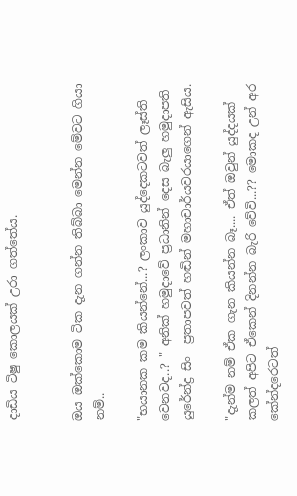දාඩිය ටිෂු කොලයක් උරා ගත්තේය.


ඔය ඔක්කොම ටික දැන ගන්න තිබ්බා මෙන්න මේවට ගියා නම්..

"භයානක කම කියන්නේ...? ලංකාව යුද්දෙකටවත් ලෑස්ති වෙනවද..? " අනික් හමුදාවේ ප්‍රධානින් දෙස බැලු හමුදාපති යුරේන්ද්‍ර සිං  ප්‍රතාපවත් හඬින් මහාචාර්යවරයාගෙන් ඇසිය.

"දැන්ම නම් ඒක ගැන කියන්න බෑ.... ඒත් ඔවුන් යුද්දයක් කලත් අපිට ඒකෙන් දිනන්න බැරි වේවි...?? මොකද උන් අර කේන්දරෙටත්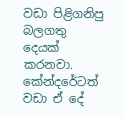වඩා පිළිගනිපු බලගතු දෙයක් කරනවා. කේන්දරේටත් වඩා ඒ දේ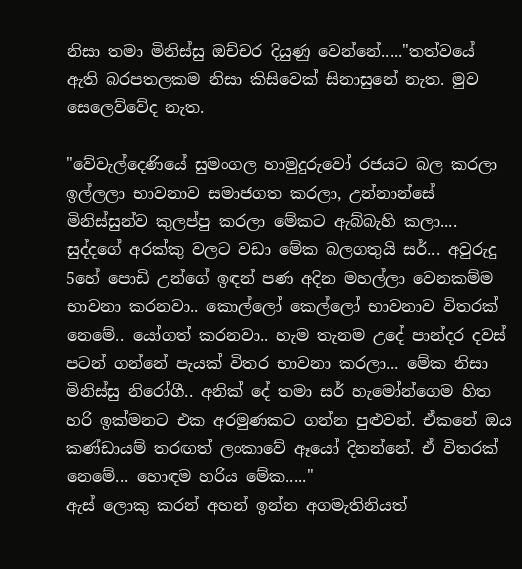නිසා තමා මිනිස්සු ඔච්චර දියුණු වෙන්නේ....."තත්වයේ ඇති බරපතලකම නිසා කිසිවෙක් සිනාසුනේ නැත. මුව සෙලෙව්වේද නැත.

"වේවැල්දෙණියේ සුමංගල හාමුදුරුවෝ රජයට බල කරලා ඉල්ලලා භාවනාව සමාජගත කරලා, උන්නාන්සේ මිනිස්සුන්ව කුලප්පු කරලා මේකට ඇබ්බැහි කලා.... සුද්දගේ අරක්කු වලට වඩා මේක බලගතුයි සර්... අවුරුදු 5හේ පොඩි උන්ගේ ඉඳන් පණ අදින මහල්ලා වෙනකම්ම  භාවනා කරනවා.. කොල්ලෝ කෙල්ලෝ භාවනාව විතරක් නෙමේ.. යෝගත් කරනවා.. හැම තැනම උදේ පාන්දර දවස් පටන් ගන්නේ පැයක් විතර භාවනා කරලා... මේක නිසා මිනිස්සු නිරෝගී.. අනික් දේ තමා සර් හැමෝන්ගෙම හිත හරි ඉක්මනට එක අරමුණකට ගන්න පුළුවන්. ඒකනේ ඔය කණ්ඩායම් තරඟත් ලංකාවේ ඈයෝ දිනන්නේ. ඒ විතරක් නෙමේ... හොඳම හරිය මේක....."
ඇස් ලොකු කරන් අහන් ඉන්න අගමැතිනියත්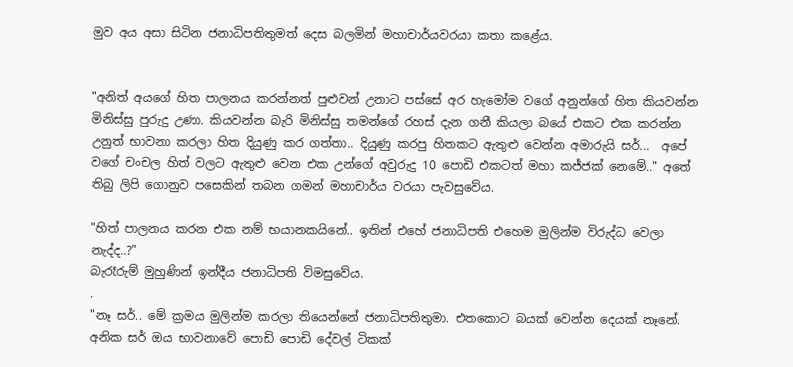මුව අය අසා සිටින ජනාධිපතිතුමත් දෙස බලමින් මහාචාර්යවරයා කතා කළේය.


"අනිත් අයගේ හිත පාලනය කරන්නත් පුළුවන් උනාට පස්සේ අර හැමෝම වගේ අනුන්ගේ හිත කියවන්න මිනිස්සු පුරුදු උණා. කියවන්න බැරි මිනිස්සු තමන්ගේ රහස් දැන ගනී කියලා බයේ එකට එක කරන්න උනුත් භාවනා කරලා හිත දියුණු කර ගත්තා.. දියුණු කරපු හිතකට ඇතුළු වෙන්න අමාරුයි සර්...  අපේ වගේ චංචල හිත් වලට ඇතුළු වෙන එක උන්ගේ අවුරුදු 10 පොඩි එකටත් මහා කජ්ජක් නෙමේ.." අතේ තිබු ලිපි ගොනුව පසෙකින් තබන ගමන් මහාචාර්ය වරයා පැවසුවේය.

"හිත් පාලනය කරන එක නම් භයානකයිනේ.. ඉතින් එහේ ජනාධිපති එහෙම මුලින්ම විරුද්ධ වෙලා නැද්ද..?"
බැරෑරුම් මුහුණින් ඉන්දීය ජනාධිපති විමසුවේය.
.
"නෑ සර්.. මේ ක්‍රමය මුලින්ම කරලා තියෙන්නේ ජනාධිපතිතුමා. එතකොට බයක් වෙන්න දෙයක් නෑනේ. අනික සර් ඔය භාවනාවේ පොඩි පොඩි දේවල් ටිකක්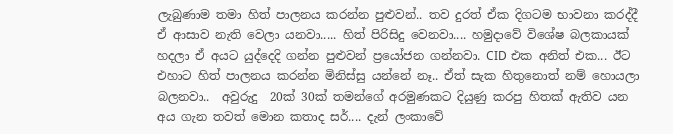ලැබුණාම තමා හිත් පාලනය කරන්න පුළුවන්.. තව දුරත් ඒක දිගටම භාවනා කරද්දී ඒ ආසාව නැති වෙලා යනවා..... හිත් පිරිසිදු වෙනවා.... හමුදාවේ විශේෂ බලකායක් හදලා ඒ අයට යුද්දෙදි ගන්න පුළුවන් ප්‍රයෝජන ගන්නවා. CID එක අනිත් එක... ඊට එහාට හිත් පාලනය කරන්න මිනිස්සු යන්නේ නෑ.. ඒත් සැක හිතුනොත් නම් හොයලා බලනවා..  අවුරුදු  20ක් 30ක් තමන්ගේ අරමුණකට දියුණු කරපු හිතක් ඇතිව යන අය ගැන තවත් මොන කතාද සර්.... දැන් ලංකාවේ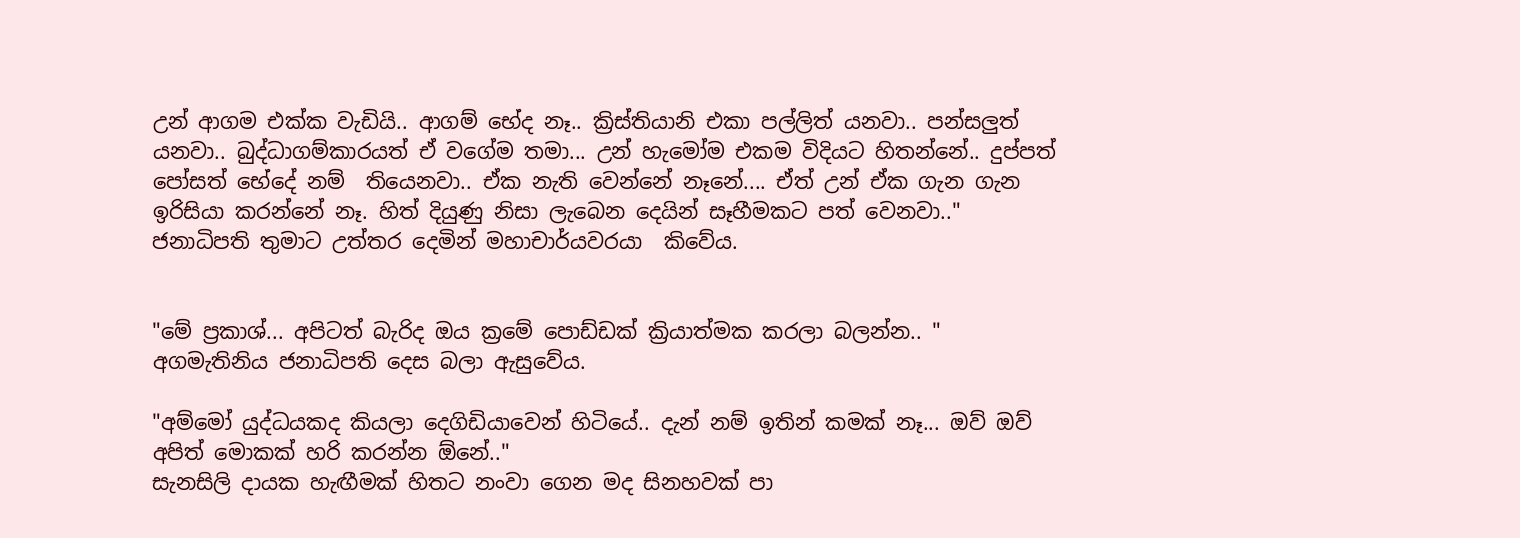උන් ආගම එක්ක වැඩියි.. ආගම් භේද නෑ.. ක්‍රිස්තියානි එකා පල්ලිත් යනවා.. පන්සලුත් යනවා.. බුද්ධාගම්කාරයත් ඒ වගේම තමා... උන් හැමෝම එකම විදියට හිතන්නේ.. දුප්පත් පෝසත් භේදේ නම්  තියෙනවා.. ඒක නැති වෙන්නේ නෑනේ.... ඒත් උන් ඒක ගැන ගැන ඉරිසියා කරන්නේ නෑ. හිත් දියුණු නිසා ලැබෙන දෙයින් සෑහීමකට පත් වෙනවා.."
ජනාධිපති තුමාට උත්තර දෙමින් මහාචාර්යවරයා  කිවේය.


"මේ ප්‍රකාශ්... අපිටත් බැරිද ඔය ක්‍රමේ පොඩ්ඩක් ක්‍රියාත්මක කරලා බලන්න.. "
අගමැතිනිය ජනාධිපති දෙස බලා ඇසුවේය.

"අම්මෝ යුද්ධයකද කියලා දෙගිඩියාවෙන් හිටියේ.. දැන් නම් ඉතින් කමක් නෑ... ඔව් ඔව් අපිත් මොකක් හරි කරන්න ඕනේ.."
සැනසිලි දායක හැඟීමක් හිතට නංවා ගෙන මද සිනහවක් පා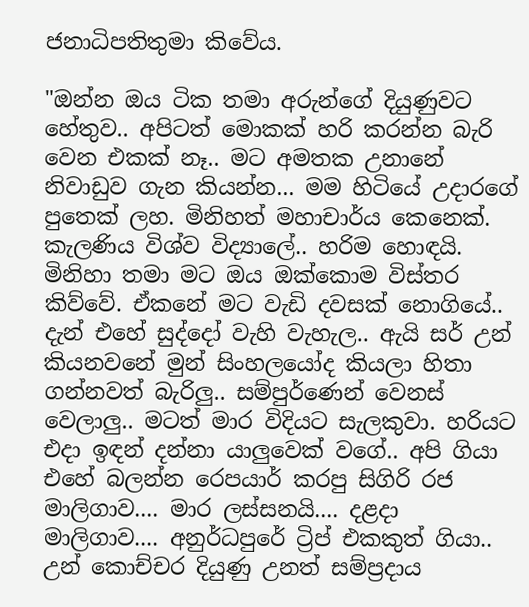ජනාධිපතිතුමා කිවේය.

"ඔන්න ඔය ටික තමා අරුන්ගේ දියුණුවට හේතුව.. අපිටත් මොකක් හරි කරන්න බැරි වෙන එකක් නෑ.. මට අමතක උනානේ නිවාඩුව ගැන කියන්න... මම හිටියේ උදාරගේ පුතෙක් ලහ. මිනිහත් මහාචාර්ය කෙනෙක්. කැලණිය විශ්ව විද්‍යාලේ.. හරිම හොඳයි. මිනිහා තමා මට ඔය ඔක්කොම විස්තර කිව්වේ. ඒකනේ මට වැඩි දවසක් නොගියේ.. දැන් එහේ සුද්දෝ වැහි වැහැල.. ඇයි සර් උන් කියනවනේ මුන් සිංහලයෝද කියලා හිතා ගන්නවත් බැරිලු.. සම්පුර්ණෙන් වෙනස් වෙලාලු.. මටත් මාර විදියට සැලකුවා. හරියට එදා ඉඳන් දන්නා යාලුවෙක් වගේ.. අපි ගියා එහේ බලන්න රෙපයාර් කරපු සිගිරි රජ මාලිගාව.... මාර ලස්සනයි.... දළදා මාලිගාව.... අනුර්ධපුරේ ට්‍රිප් එකකුත් ගියා.. උන් කොච්චර දියුණු උනත් සම්ප්‍රදාය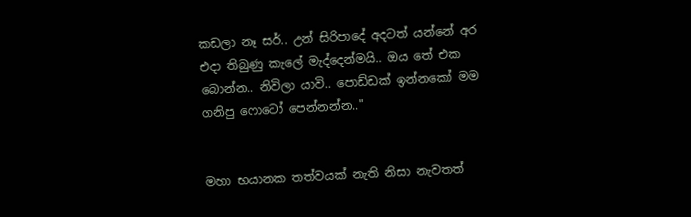කඩලා නෑ සර්.. උන් සිරිපාදේ අදටත් යන්නේ අර එදා තිබුණු කැලේ මැද්දෙන්මයි.. ඔය තේ එක බොන්න.. නිවිලා යාවි.. පොඩ්ඩක් ඉන්නකෝ මම ගනිපු ෆොටෝ පෙන්නන්න.."


මහා භයානක තත්වයක් නැති නිසා නැවතත්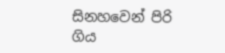සිනහවෙන් පිරි ගිය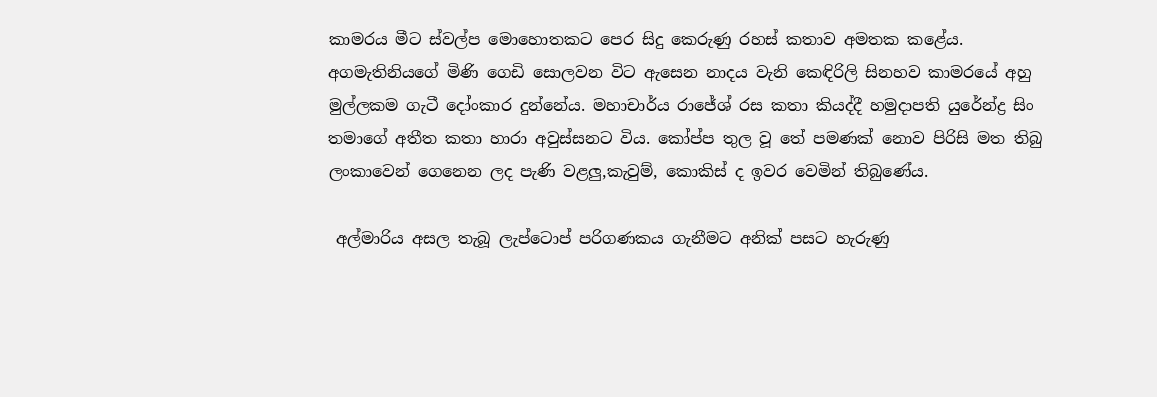කාමරය මීට ස්වල්ප මොහොතකට පෙර සිදු කෙරුණු රහස් කතාව අමතක කළේය. අගමැතිනියගේ මිණි ගෙඩි සොලවන විට ඇසෙන නාදය වැනි කෙඳිරිලි සිනහව කාමරයේ අහු මුල්ලකම ගැටී දෝංකාර දුන්නේය. මහාචාර්ය රාජේශ් රස කතා කියද්දී හමුදාපති යුරේන්ද්‍ර සිං තමාගේ අතීත කතා හාරා අවුස්සනට විය. කෝප්ප තුල වූ තේ පමණක් නොව පිරිසි මත තිබු ලංකාවෙන් ගෙනෙන ලද පැණි වළලු,කැවුම්, කොකිස් ද ඉවර වෙමින් තිබුණේය.

 අල්මාරිය අසල තැබූ ලැප්ටොප් පරිගණකය ගැනීමට අනික් පසට හැරුණු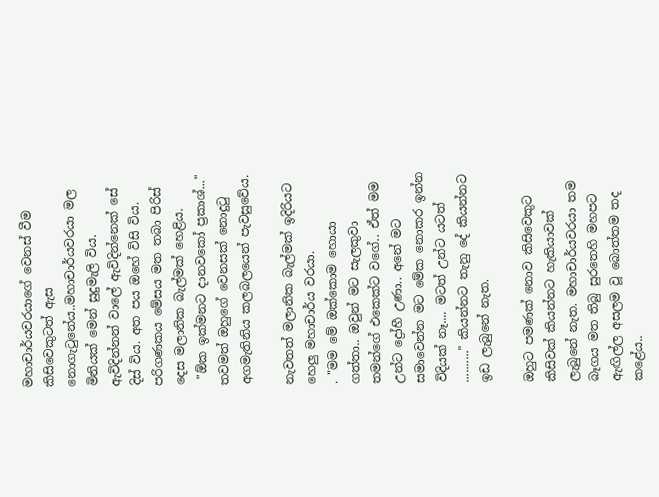මහාචාර්යවරයාගේ වෙනස් වීම කිසිවෙකුටත් ඇස නොගැටුනේය..මහාචාර්යවරයා මල මිනියක් මෙන් සුදුමැලි විය. ඇවිදින්නන් වාලේ ඇවිදින්නෙක් සේ දිස් විය. අත පය ඔහේ විසි විය. පරිගණකය මේසය මත තබා පිරිස් දෙස මලානික බැල්මක් හෙළිය.
 "ඕක ඉක්මනට දානවකෝ ප්‍රකාශ්..." තවමත් ඔහුගේ වෙනසක් නොදුටු අගමැතිනිය කලබලයෙන් පැවසුවේය.

නැවතත් මලානික බැල්මක් ඉදිරියට හෙලු මහාචාර්ය වරයා.
. "මම මේ ඔක්කොම හොයා ගත්තා.. ඔවුන් මට සැලකුවා තමන්ගේ එකෙක්ට වගේ.. ඒත් මම උන්ට ද්‍රෝහී උණා.. අනේ මට සමාවෙන්න මට මේක නොකර ඉන්න විදියක් නෑ.... මටත් උන්ට යටත් .........." කියන්නට තැනු දේ කියන්නට ඉඩ ලැබුනේ නැත.

ඔහුට පමණක් නොව කිසිවෙකුට කිසිවක් කියන්නට හැකියාවක් ලැබුනේ නැත. මහාචාර්යවරයා තම බෑගය මත තිබු සුරතෙහි මහපට ඇඟිල්ල අසලම වූ බොත්තම තද කළේය..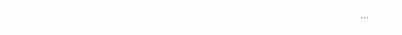...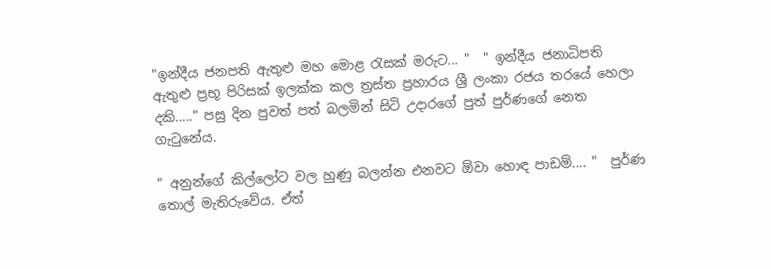"ඉන්දීය ජනපති ඇතුළු මහ මොළ රැසක් මරුට... "  " ඉන්දීය ජනාධිපති ඇතුළු ප්‍රභූ පිරිසක් ඉලක්ක කල ත්‍රස්ත ප්‍රහාරය ශ්‍රී ලංකා රජය තරයේ හෙලා දකි....." පසු දින පුවත් පත් බලමින් සිටි උදාරගේ පුත් පුර්ණගේ නෙත ගැටුනේය.

" අනුන්ගේ කිල්ලෝට වල හුණු බලන්න එනවට ඕවා හොඳ පාඩම්.... "  පුර්ණ තොල් මැතිරුවේය. ඒත්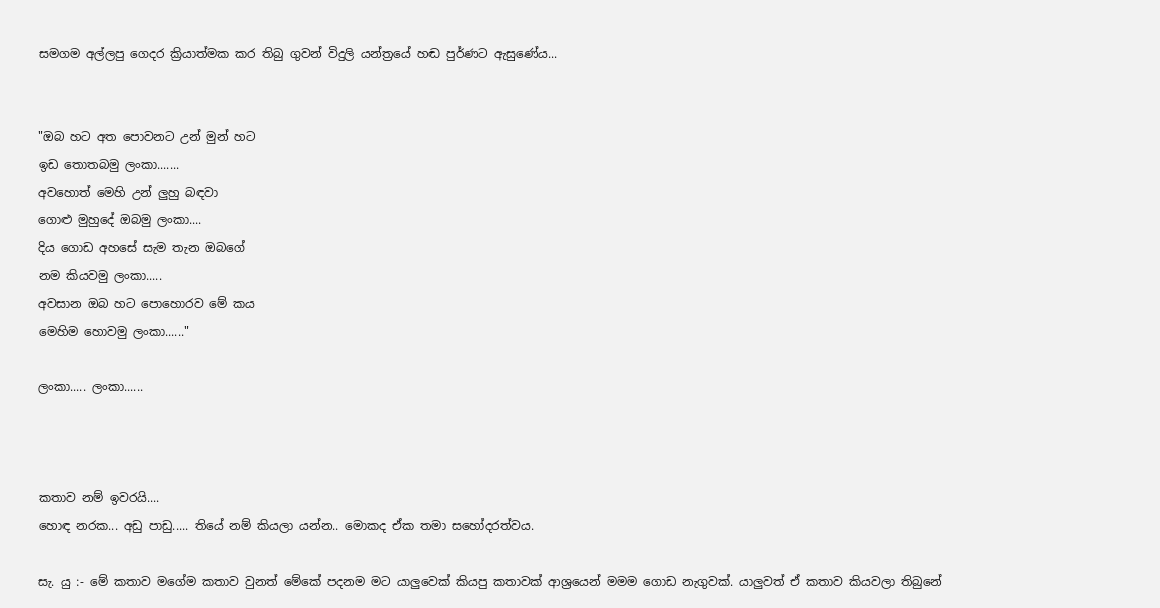සමගම අල්ලපු ගෙදර ක්‍රියාත්මක කර තිබු ගුවන් විදුලි යන්ත්‍රයේ හඬ පුර්ණට ඇසුණේය...


"ඔබ හට අත පොවනට උන් මුන් හට
ඉඩ තොතබමු ලංකා.......
අවහොත් මෙහි උන් ලුහු බඳවා
ගොළු මුහුදේ ඔබමු ලංකා....
දිය ගොඩ අහසේ සැම තැන ඔබගේ
නම කියවමු ලංකා.....
අවසාන ඔබ හට පොහොරව මේ කය
මෙහිම හොවමු ලංකා......"

ලංකා..... ලංකා......



කතාව නම් ඉවරයි....
හොඳ නරක... අඩු පාඩු..... තියේ නම් කියලා යන්න.. මොකද ඒක තමා සහෝදරත්වය.

සැ. යු :- මේ කතාව මගේම කතාව වුනත් මේකේ පදනම මට යාලුවෙක් කියපු කතාවක් ආශ්‍රයෙන් මමම ගොඩ නැගුවක්. යාලුවත් ඒ කතාව කියවලා තිබුනේ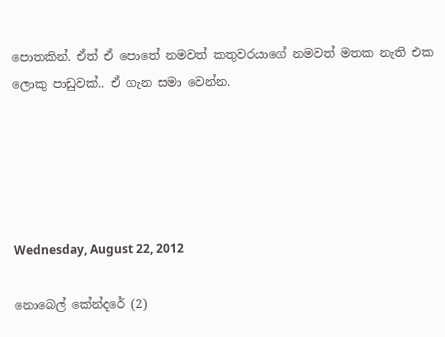පොතකින්. ඒත් ඒ පොතේ නමවත් කතුවරයාගේ නමවත් මතක නැති එක ලොකු පාඩුවක්.. ඒ ගැන සමා වෙන්න.





Wednesday, August 22, 2012

නොබෙල් කේන්දරේ (2)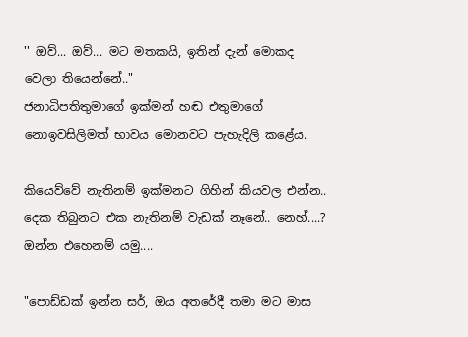'' ඔව්... ඔව්... මට මතකයි, ඉතින් දැන් මොකද වෙලා තියෙන්නේ.."
ජනාධිපතිතුමාගේ ඉක්මන් හඬ එතුමාගේ නොඉවසිලිමත් භාවය මොනවට පැහැදිලි කළේය.

කියෙව්වේ නැතිනම් ඉක්මනට ගිහින් කියවල එන්න.. දෙක තිබුනට එක නැතිනම් වැඩක් නෑනේ.. නෙහ්....?
ඔන්න එහෙනම් යමු....

"පොඩ්ඩක් ඉන්න සර්, ඔය අතරේදී තමා මට මාස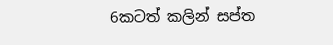6කටත් කලින් සප්ත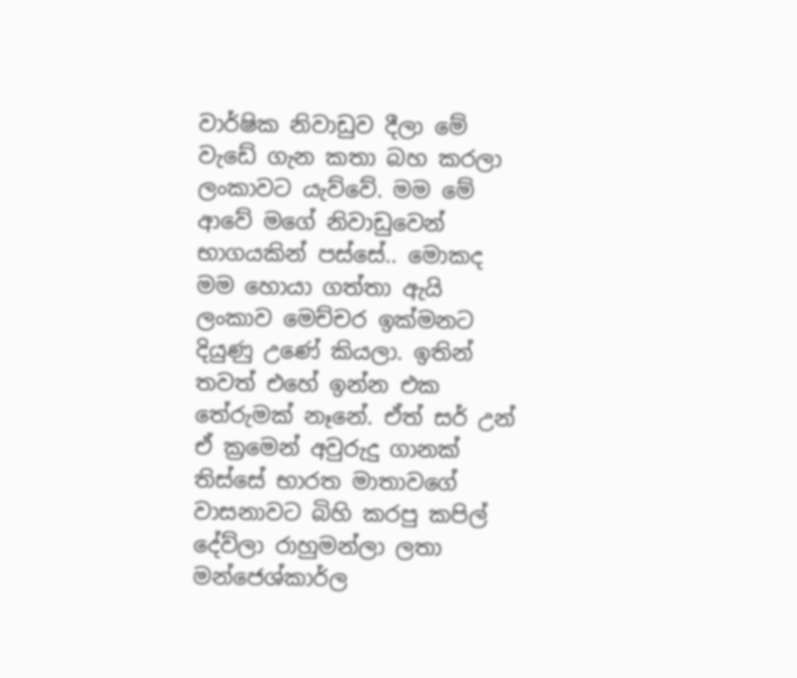වාර්ෂික නිවාඩුව දීලා මේ වැඩේ ගැන කතා බහ කරලා ලංකාවට යැව්වේ. මම මේ ආවේ මගේ නිවාඩුවෙන් භාගයකින් පස්සේ.. මොකද මම හොයා ගත්තා ඇයි ලංකාව මෙච්චර ඉක්මනට දියුණු උණේ කියලා. ඉතින් තවත් එහේ ඉන්න එක තේරුමක් නෑනේ. ඒත් සර් උන් ඒ ක්‍රමෙන් අවුරුදු ගානක් තිස්සේ භාරත මාතාවගේ වාසනාවට බිහි කරපු කපිල් දේව්ලා රාහුමන්ලා ලතා මන්ජෙශ්කාර්ල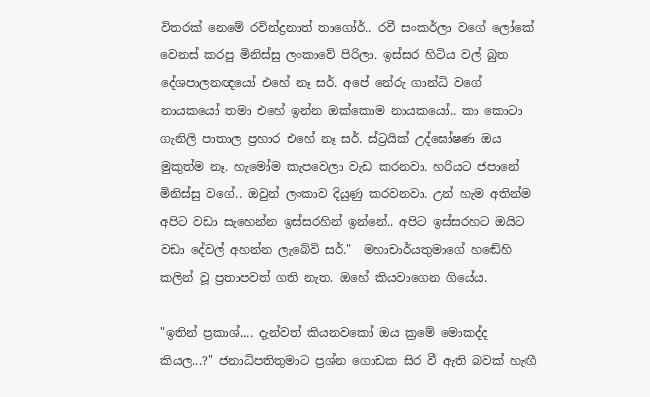විතරක් නෙමේ රවින්ද්‍රනාත් තාගෝර්.. රවී සංකර්ලා වගේ ලෝකේ වෙනස් කරපු මිනිස්සු ලංකාවේ පිරිලා. ඉස්සර හිටිය වල් බුත දේශපාලනඥයෝ එහේ නෑ සර්. අපේ නේරු ගාන්ධි වගේ නායකයෝ තමා එහේ ඉන්න ඔක්කොම නායකයෝ.. කා කොටා ගැනිලි පාතාල ප්‍රහාර එහේ නෑ සර්. ස්ට්‍රයික් උද්ඝෝෂණ ඔය මුකුත්ම නෑ. හැමෝම කැපවෙලා වැඩ කරනවා. හරියට ජපානේ මිනිස්සු වගේ.. ඔවුන් ලංකාව දියුණු කරවනවා. උන් හැම අතින්ම අපිට වඩා සැහෙන්න ඉස්සරහින් ඉන්නේ.. අපිට ඉස්සරහට ඔයිට වඩා දේවල් අහන්න ලැබේවි සර්."  මහාචාර්යතුමාගේ හඬේහි කලින් වූ ප්‍රතාපවත් ගති නැත. ඔහේ කියවාගෙන ගියේය.

"ඉතින් ප්‍රකාශ්.... දැන්වත් කියනවකෝ ඔය ක්‍රමේ මොකද්ද කියල...?" ජනාධිපතිතුමාට ප්‍රශ්න ගොඩක සිර වී ඇති බවක් හැඟී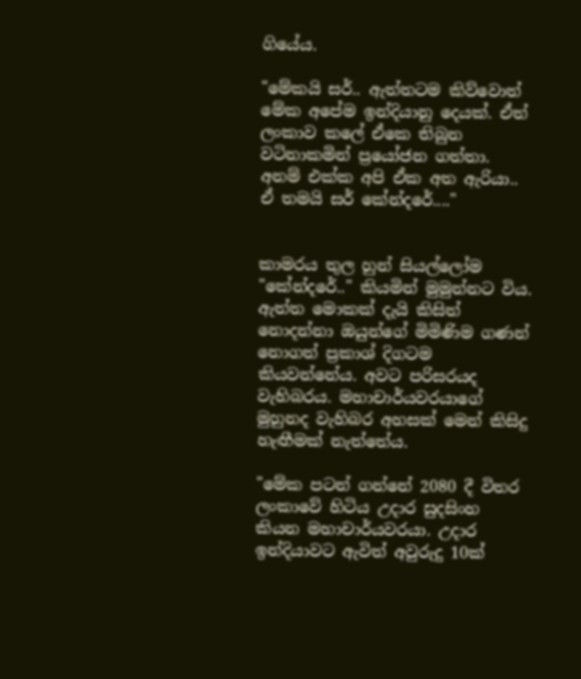ගියේය.

"මේකයි සර්.. ඇත්තටම කිව්වොත් මේක අපේම ඉන්දියානු දෙයක්. ඒත් ලංකාව කලේ ඒකෙ තිබුන වටිනාකමින් ප්‍රයෝජන ගත්තා. අනම් එක්ක අපි ඒක අත ඇරියා.. ඒ තමයි සර් කේන්දරේ...."


කාමරය තුල හුන් සියල්ලෝම "කේන්දරේ.." කියමින් මුමුන්නට විය.
ඇත්ත මොකක් දැයි කිසිත් නොදන්නා ඔයුන්ගේ මිමිණිම ගණන් නොගත් ප්‍රකාශ් දිගටම කියවන්නේය. අවට පරිසරයද වැහිබරය. මහාචාර්යවරයාගේ මුහුනද වැහිබර අහසක් මෙන් කිසිදු හැඟීමක් නැත්තේය.

"මේක පටන් ගන්නේ 2080 දී විතර ලංකාවේ හිටිය උදාර සුදසිංහ කියන මහාචාර්යවරයා. උදාර ඉන්දියාවට ඇවිත් අවුරුදු 10ක්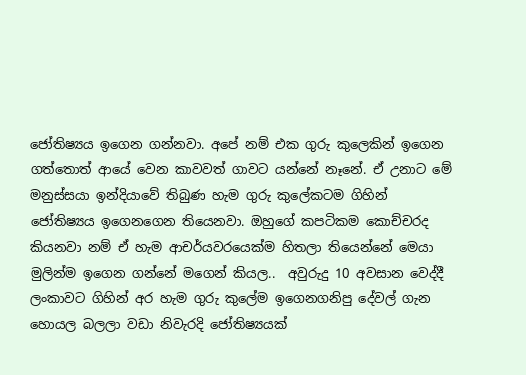ජෝතිෂ්‍යය ඉගෙන ගන්නවා. අපේ නම් එක ගුරු කුලෙකින් ඉගෙන ගත්තොත් ආයේ වෙන කාවවත් ගාවට යන්නේ නෑනේ. ඒ උනාට මේ මනුස්සයා ඉන්දියාවේ තිබුණ හැම ගුරු කුලේකටම ගිහින් ජෝතිෂ්‍යය ඉගෙනගෙන තියෙනවා. ඔහුගේ කපටිකම කොච්චරද කියනවා නම් ඒ හැම ආචර්යවරයෙක්ම හිතලා තියෙන්නේ මෙයා මුලින්ම ඉගෙන ගන්නේ මගෙන් කියල..  අවුරුදු 10 අවසාන වෙද්දී ලංකාවට ගිහින් අර හැම ගුරු කුලේම ඉගෙනගනිපු දේවල් ගැන හොයල බලලා වඩා නිවැරදි ජෝතිෂ්‍යයක්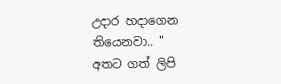උදාර හදාගෙන තියෙනවා.. "
අතට ගත් ලිපි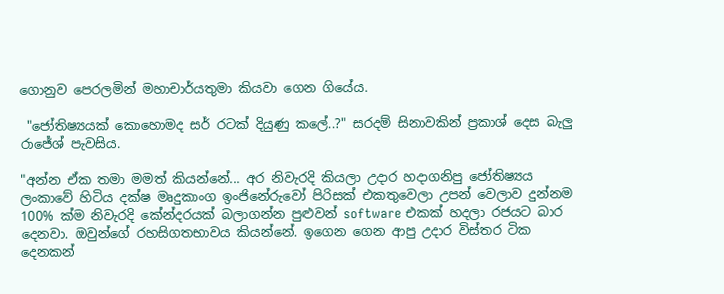ගොනුව පෙරලමින් මහාචාර්යතුමා කියවා ගෙන ගියේය.

 "ජෝතිෂ්‍යයක් කොහොමද සර් රටක් දියුණු කලේ..?" සරදම් සිනාවකින් ප්‍රකාශ් දෙස බැලු රාජේශ් පැවසිය.

"අන්න ඒක තමා මමත් කියන්නේ... අර නිවැරදි කියලා උදාර හදාගනිපු ජෝතිෂ්‍යය ලංකාවේ හිටිය දක්ෂ මෘදුකාංග ඉංජිනේරුවෝ පිරිසක් එකතුවෙලා උපන් වෙලාව දුන්නම 100% ක්ම නිවැරදි කේන්දරයක් බලාගන්න පුළුවන් software එකක් හදලා රජයට බාර දෙනවා. ඔවුන්ගේ රහසිගතභාවය කියන්නේ. ඉගෙන ගෙන ආපු උදාර විස්තර ටික දෙනකන්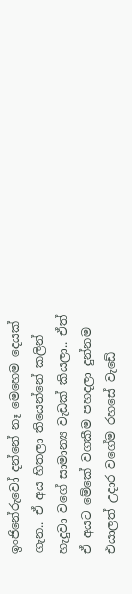ඉංජිනේරුවෝ දන්නේ නෑ මෙහෙම දෙයක් ගැන.. ඒ අය හිතලා තියෙන්නේ කලින් හැදුවා වගේ සාමාන්‍ය වැඩක් කියලා.. ඒත් ඒ අයට මේකේ වගකීම පහදලා දුන්නම එයාලත් උදාර වගේම රහසේ වැඩේ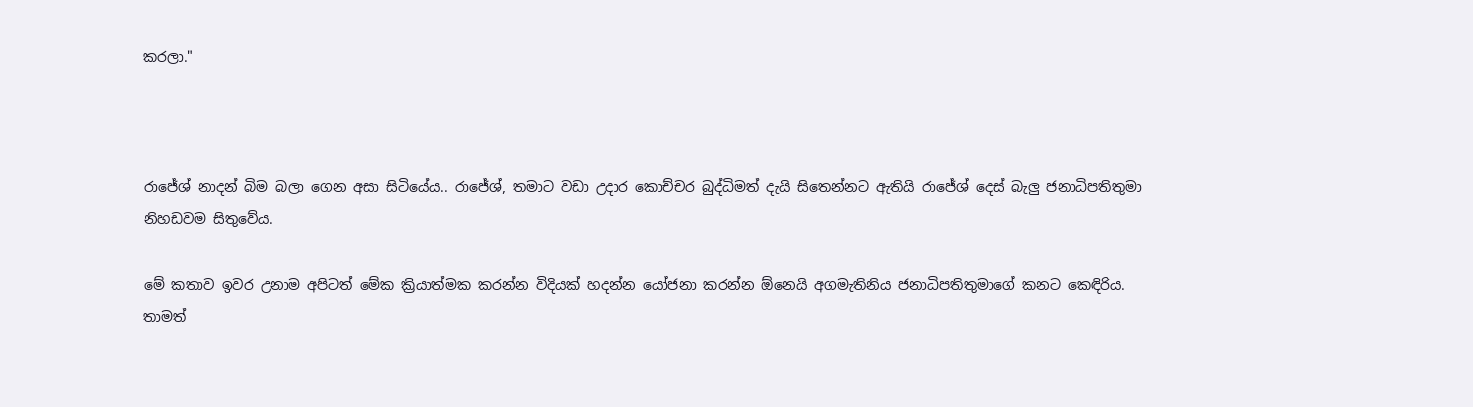කරලා."



රාජේශ් නාදන් බිම බලා ගෙන අසා සිටියේය.. රාජේශ්, තමාට වඩා උදාර කොච්චර බුද්ධිමත් දැයි සිතෙන්නට ඇතියි රාජේශ් දෙස් බැලු ජනාධිපතිතුමා නිහඩවම සිතුවේය.

මේ කතාව ඉවර උනාම අපිටත් මේක ක්‍රියාත්මක කරන්න විදියක් හදන්න යෝජනා කරන්න ඕනෙයි අගමැතිනිය ජනාධිපතිතුමාගේ කනට කෙඳිරිය.
තාමත්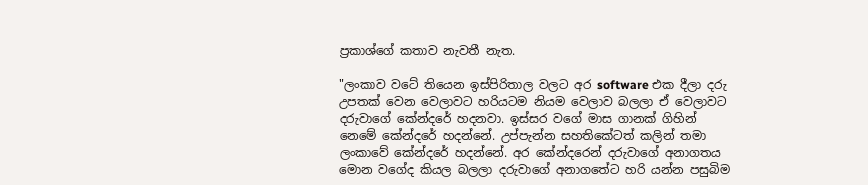ප්‍රකාශ්ගේ කතාව නැවතී නැත.

"ලංකාව වටේ තියෙන ඉස්පිරිතාල වලට අර software එක දීලා දරු උපතක් වෙන වෙලාවට හරියටම නියම වෙලාව බලලා ඒ වෙලාවට දරුවාගේ කේන්දරේ හදනවා. ඉස්සර වගේ මාස ගානක් ගිහින් නෙමේ කේන්දරේ හදන්නේ. උප්පැන්න සහතිකේටත් කලින් තමා ලංකාවේ කේන්දරේ හදන්නේ. අර කේන්දරෙන් දරුවාගේ අනාගතය මොන වගේද කියල බලලා දරුවාගේ අනාගතේට හරි යන්න පසුබිම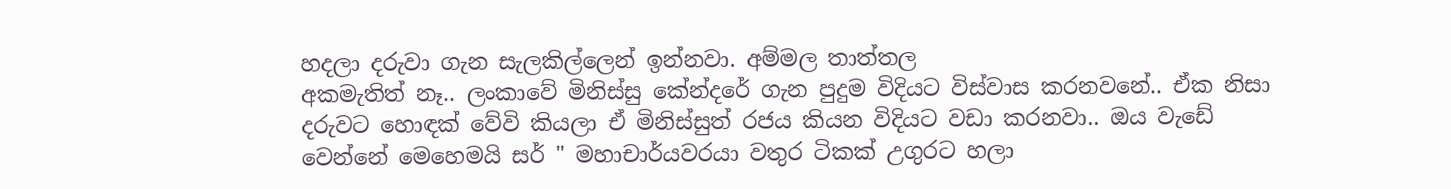හදලා දරුවා ගැන සැලකිල්ලෙන් ඉන්නවා. අම්මල තාත්තල
අකමැතිත් නෑ.. ලංකාවේ මිනිස්සු කේන්දරේ ගැන පුදුම විදියට විස්වාස කරනවනේ.. ඒක නිසා දරුවට හොඳක් වේවි කියලා ඒ මිනිස්සුත් රජය කියන විදියට වඩා කරනවා.. ඔය වැඩේ වෙන්නේ මෙහෙමයි සර් " මහාචාර්යවරයා වතුර ටිකක් උගුරට හලා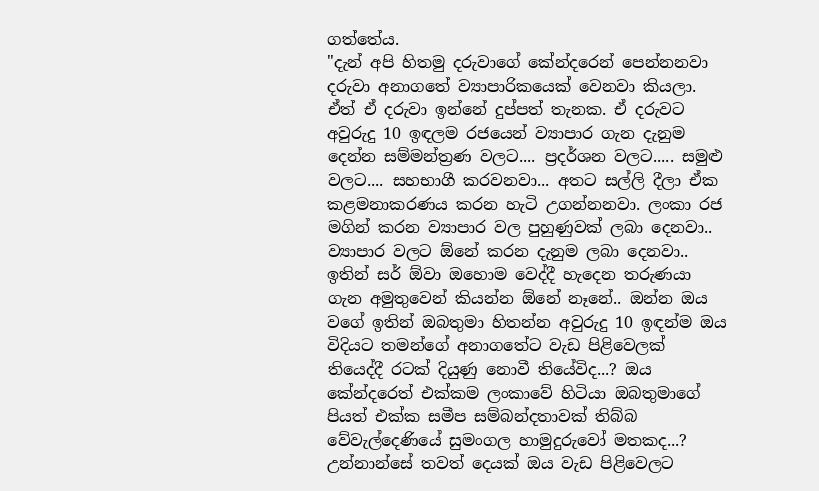ගත්තේය.
"දැන් අපි හිතමු දරුවාගේ කේන්දරෙන් පෙන්නනවා දරුවා අනාගතේ ව්‍යාපාරිකයෙක් වෙනවා කියලා. ඒත් ඒ දරුවා ඉන්නේ දුප්පත් තැනක. ඒ දරුවට අවුරුදු 10 ඉඳලම රජයෙන් ව්‍යාපාර ගැන දැනුම දෙන්න සම්මන්ත්‍රණ වලට.... ප්‍රදර්ශන වලට..... සමුළු වලට.... සහභාගී කරවනවා... අතට සල්ලි දීලා ඒක කළමනාකරණය කරන හැටි උගන්නනවා. ලංකා රජ මගින් කරන ව්‍යාපාර වල පුහුණුවක් ලබා දෙනවා.. ව්‍යාපාර වලට ඕනේ කරන දැනුම ලබා දෙනවා..  ඉතින් සර් ඕවා ඔහොම වෙද්දී හැදෙන තරුණයා ගැන අමුතුවෙන් කියන්න ඕනේ නෑනේ.. ඔන්න ඔය වගේ ඉතින් ඔබතුමා හිතන්න අවුරුදු 10 ඉඳන්ම ඔය විදියට තමන්ගේ අනාගතේට වැඩ පිළිවෙලක් තියෙද්දී රටක් දියුණු නොවී තියේවිද...? ඔය කේන්දරෙත් එක්කම ලංකාවේ හිටියා ඔබතුමාගේ පියත් එක්ක සමීප සම්බන්දතාවක් තිබ්බ වේවැල්දෙණියේ සුමංගල හාමුදුරුවෝ මතකද...? උන්නාන්සේ තවත් දෙයක් ඔය වැඩ පිළිවෙලට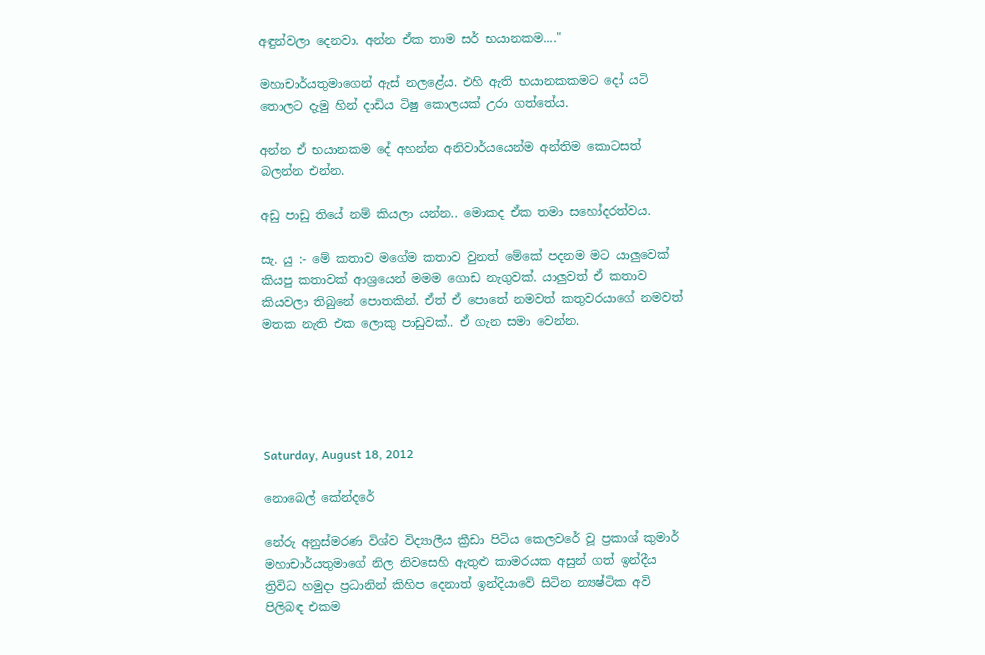අඳුන්වලා දෙනවා. අන්න ඒක තාම සර් භයානකම...."

මහාචාර්යතුමාගෙන් ඇස් නලළේය. එහි ඇති භයානකකමට දෝ යටි තොලට දැමු හින් දාඩිය ටිෂු කොලයක් උරා ගත්තේය.

අන්න ඒ භයානකම දේ අහන්න අනිවාර්යයෙන්ම අන්තිම කොටසත් බලන්න එන්න.

අඩු පාඩු තියේ නම් කියලා යන්න.. මොකද ඒක තමා සහෝදරත්වය.

සැ. යු :- මේ කතාව මගේම කතාව වුනත් මේකේ පදනම මට යාලුවෙක් කියපු කතාවක් ආශ්‍රයෙන් මමම ගොඩ නැගුවක්. යාලුවත් ඒ කතාව කියවලා තිබුනේ පොතකින්. ඒත් ඒ පොතේ නමවත් කතුවරයාගේ නමවත් මතක නැති එක ලොකු පාඩුවක්.. ඒ ගැන සමා වෙන්න.





Saturday, August 18, 2012

නොබෙල් කේන්දරේ

නේරු අනුස්මරණ විශ්ව විද්‍යාලීය ක්‍රීඩා පිටිය කෙලවරේ වූ ප්‍රකාශ් කුමාර් මහාචාර්යතුමාගේ නිල නිවසෙහි ඇතුළු කාමරයක අසුන් ගත් ඉන්දීය ත්‍රිවිධ හමුදා ප්‍රධානින් කිහිප දෙනාත් ඉන්දියාවේ සිටින න්‍යෂ්ටික අවි පිලිබඳ එකම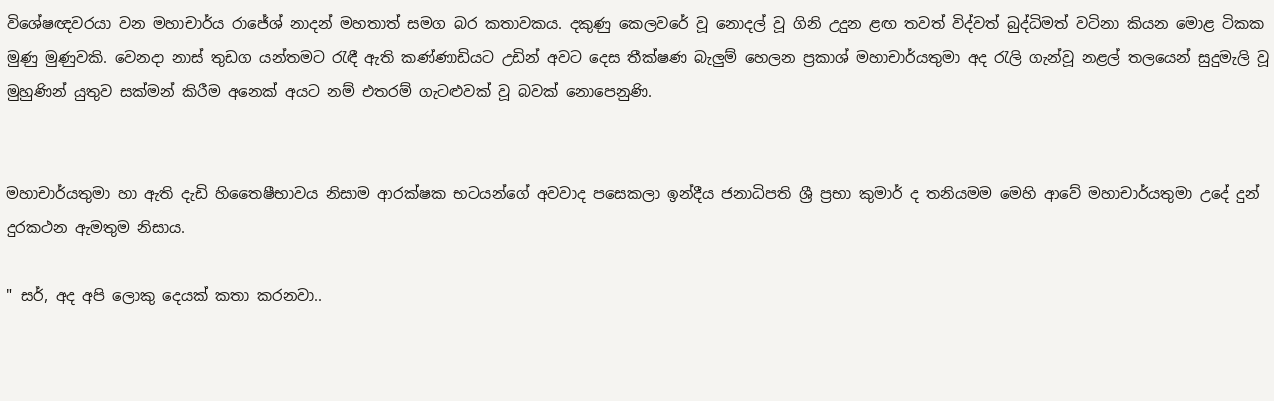විශේෂඥවරයා වන මහාචාර්ය රාජේශ් නාදන් මහතාත් සමග බර කතාවකය. දකුණු කෙලවරේ වූ නොදල් වූ ගිනි උදුන ළඟ තවත් විද්වත් බුද්ධිමත් වටිනා කියන මොළ ටිකක මුණු මුණුවකි. වෙනදා නාස් තුඩග යන්තමට රැඳී ඇති කණ්ණාඩියට උඩින් අවට දෙස තීක්ෂණ බැලුම් හෙලන ප්‍රකාශ් මහාචාර්යතුමා අද රැලි ගැන්වූ නළල් තලයෙන් සුදුමැලි වූ මුහුණින් යුතුව සක්මන් කිරීම අනෙක් අයට නම් එතරම් ගැටළුවක් වූ බවක් නොපෙනුණි.


මහාචාර්යතුමා හා ඇති දැඩි හිතෛෂීභාවය නිසාම ආරක්ෂක භටයන්ගේ අවවාද පසෙකලා ඉන්දීය ජනාධිපති ශ්‍රී ප්‍රභා කුමාර් ද තනියමම මෙහි ආවේ මහාචාර්යතුමා උදේ දුන් දුරකථන ඇමතුම නිසාය.

" සර්, අද අපි ලොකු දෙයක් කතා කරනවා..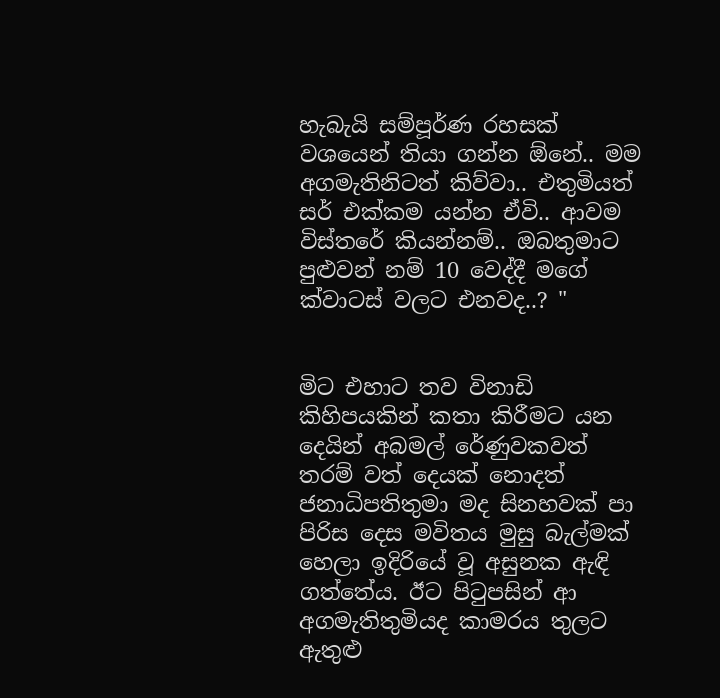හැබැයි සම්පූර්ණ රහසක් වශයෙන් තියා ගන්න ඕනේ.. මම අගමැතිනිටත් කිව්වා.. එතුමියත් සර් එක්කම යන්න ඒවි.. ආවම විස්තරේ කියන්නම්.. ඔබතුමාට පුළුවන් නම් 10 වෙද්දී මගේ ක්වාටස් වලට එනවද..? "


මිට එහාට තව විනාඩි කිහිපයකින් කතා කිරීමට යන දෙයින් අබමල් රේණුවකවත් තරම් වත් දෙයක් නොදත් ජනාධිපතිතුමා මද සිනහවක් පා පිරිස දෙස මවිතය මුසු බැල්මක් හෙලා ඉදිරියේ වූ අසුනක ඇඳි ගත්තේය. ඊට පිටුපසින් ආ අගමැතිතුමියද කාමරය තුලට ඇතුළු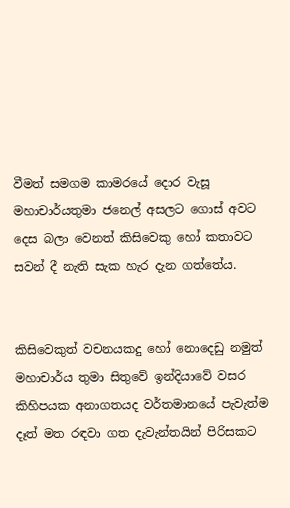වීමත් සමගම කාමරයේ දොර වැසූ මහාචාර්යතුමා ජනෙල් අසලට ගොස් අවට දෙස බලා වෙනත් කිසිවෙකු හෝ කතාවට සවන් දී නැති සැක හැර දැන ගත්තේය.


කිසිවෙකුත් වචනයකදු හෝ නොදෙඩු නමුත් මහාචාර්ය තුමා සිතුවේ ඉන්දියාවේ වසර කිහිපයක අනාගතයද වර්තමානයේ පැවැත්ම දෑත් මත රඳවා ගත දැවැන්තයින් පිරිසකට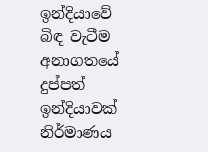ඉන්දියාවේ බිඳ වැටීම අනාගතයේ දුප්පත් ඉන්දියාවක් නිර්මාණය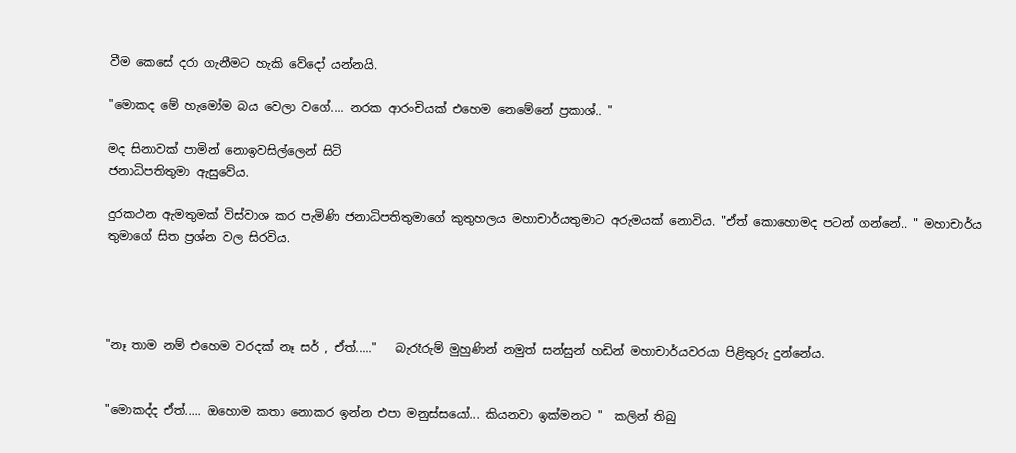වීම කෙසේ දරා ගැනීමට හැකි වේදෝ යන්නයි.

"මොකද මේ හැමෝම බය වෙලා වගේ.... නරක ආරංචියක් එහෙම නෙමේනේ ප්‍රකාශ්.. "

මද සිනාවක් පාමින් නොඉවසිල්ලෙන් සිටි
ජනාධිපතිතුමා ඇසුවේය.

දුරකථන ඇමතුමක් විස්වාශ කර පැමිණි ජනාධිපතිතුමාගේ කුතුහලය මහාචාර්යතුමාට අරුමයක් නොවිය. "ඒත් කොහොමද පටන් ගන්නේ.. " මහාචාර්ය තුමාගේ සිත ප්‍රශ්න වල සිරවිය.




"නෑ තාම නම් එහෙම වරදක් නෑ සර් , ඒත්....."   බැරෑරුම් මුහුණින් නමුත් සන්සුන් හඩින් මහාචාර්යවරයා පිළිතුරු දුන්නේය.


"මොකද්ද ඒත්..... ඔහොම කතා නොකර ඉන්න එපා මනුස්සයෝ... කියනවා ඉක්මනට "  කලින් තිබු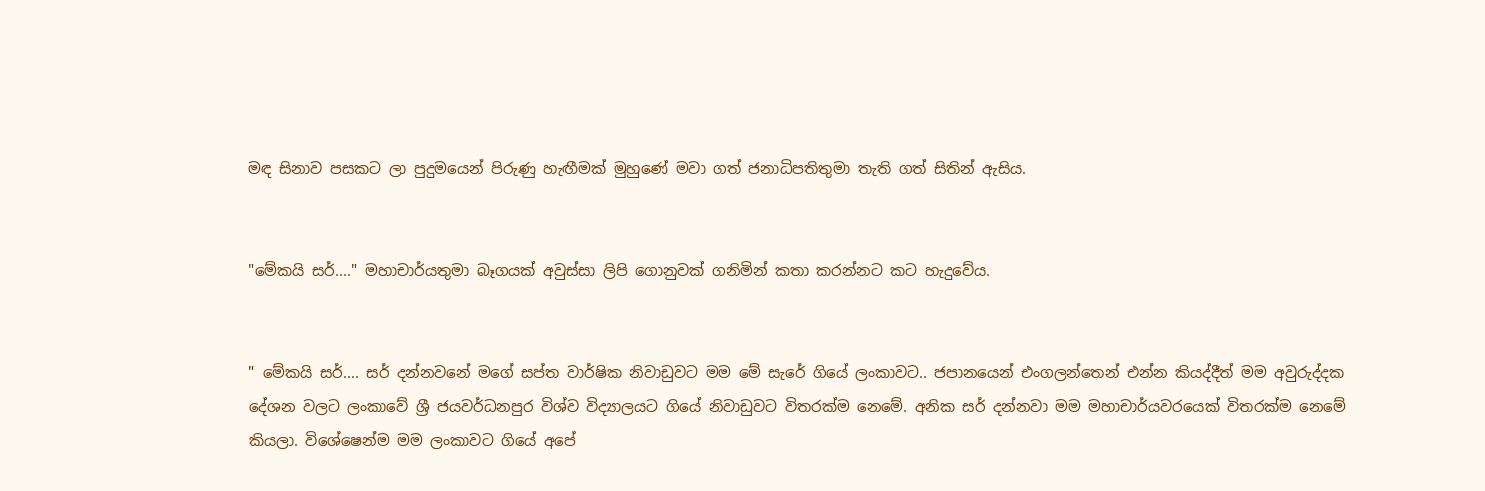මඳ සිනාව පසකට ලා පුදුමයෙන් පිරුණු හැඟීමක් මුහුණේ මවා ගත් ජනාධිපතිතුමා තැති ගත් සිතින් ඇසිය.


"මේකයි සර්...." මහාචාර්යතුමා බෑගයක් අවුස්සා ලිපි ගොනුවක් ගනිමින් කතා කරන්නට කට හැදුවේය.


" මේකයි සර්.... සර් දන්නවනේ මගේ සප්ත වාර්ෂික නිවාඩුවට මම මේ සැරේ ගියේ ලංකාවට.. ජපානයෙන් එංගලන්තෙන් එන්න කියද්දීත් මම අවුරුද්දක දේශන වලට ලංකාවේ ශ්‍රී ජයවර්ධනපුර විශ්ව විද්‍යාලයට ගියේ නිවාඩුවට විතරක්ම නෙමේ. අනික සර් දන්නවා මම මහාචාර්යවරයෙක් විතරක්ම නෙමේ කියලා. විශේෂෙන්ම මම ලංකාවට ගියේ අපේ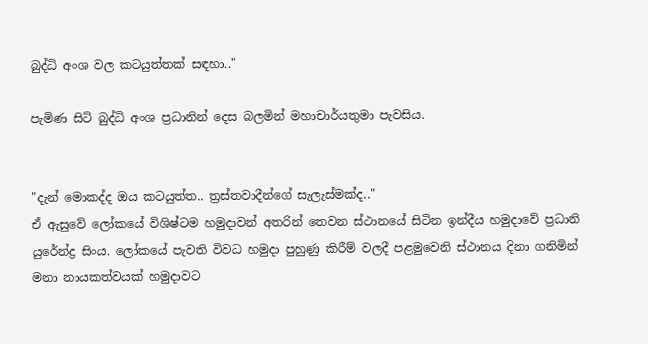බුද්ධි අංශ වල කටයුත්තක් සඳහා.."

පැමිණ සිටි බුද්ධි අංශ ප්‍රධානින් දෙස බලමින් මහාචාර්යතුමා පැවසිය.


"දැන් මොකද්ද ඔය කටයුත්ත.. ත්‍රස්තවාදීන්ගේ සැලැස්මක්ද.."
ඒ ඇසුවේ ලෝකයේ විශිෂ්ටම හමුදාවන් අතරින් තෙවන ස්ථානයේ සිටින ඉන්දීය හමුදාවේ ප්‍රධානි යුරේන්ද්‍ර සිංය. ලෝකයේ පැවති විවධ හමුදා පුහුණු කිරීම් වලදී පළමුවෙනි ස්ථානය දිනා ගනිමින් මනා නායකත්වයක් හමුදාවට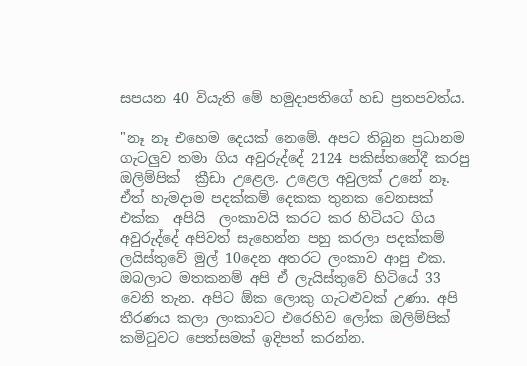සපයන 40 වියැති මේ හමුදාපතිගේ හඩ ප්‍රතපවත්ය.

"නෑ නෑ එහෙම දෙයක් නෙමේ. අපට තිබුන ප්‍රධානම ගැටලුව තමා ගිය අවුරුද්දේ 2124 පකිස්තනේදී කරපු  ඔලිම්පික්  ක්‍රීඩා උළෙල. උළෙල අවුලක් උනේ නෑ. ඒත් හැමදාම පදක්කම් දෙකක තුනක වෙනසක් එක්ක  අපියි  ලංකාවයි කරට කර හිටියට ගිය අවුරුද්දේ අපිවත් සැහෙන්න පහු කරලා පදක්කම් ලයිස්තුවේ මුල් 10දෙන අතරට ලංකාව ආපු එක. ඔබලාට මතකනම් අපි ඒ ලැයිස්තුවේ හිටියේ 33 වෙනි තැන. අපිට ඕක ලොකු ගැටළුවක් උණා. අපි තීරණය කලා ලංකාවට එරෙහිව ලෝක ඔලිම්පික් කමිටුවට පෙත්සමක් ඉදිපත් කරන්න.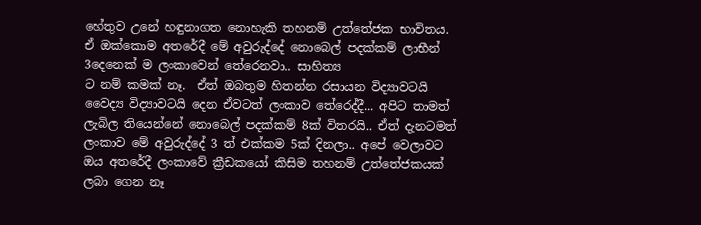හේතුව උනේ හඳුනාගත නොහැකි තහනම් උත්තේජක භාවිතය.  ඒ ඔක්කොම අතරේදී මේ අවුරුද්දේ නොබෙල් පදක්කම් ලාභීන් 3දෙනෙක් ම ලංකාවෙන් තේරෙනවා.. සාහිත්‍ය
ට නම් කමක් නෑ.  ඒත් ඔබතුම හිතන්න රසායන විද්‍යාවටයි වෛද්‍ය විද්‍යාවටයි දෙන ඒවටත් ලංකාව තේරෙද්දී... අපිට තාමත් ලැබිල තියෙන්නේ නොබෙල් පදක්කම් 8ක් විතරයි.. ඒත් දැනටමත් ලංකාව මේ අවුරුද්දේ 3 ත් එක්කම 5ක් දිනලා.. අපේ වෙලාවට ඔය අතරේදී ලංකාවේ ක්‍රීඩකයෝ කිසිම තහනම් උත්තේජකයක් ලබා ගෙන නෑ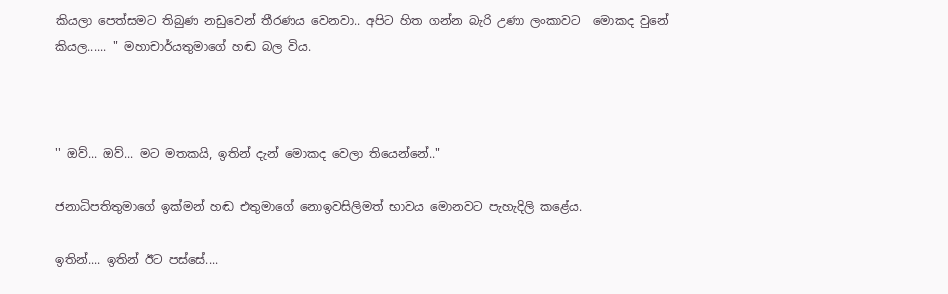කියලා පෙත්සමට තිබුණ නඩුවෙන් තීරණය වෙනවා.. අපිට හිත ගන්න බැරි උණා ලංකාවට  මොකද වුනේ කියල...... " මහාචාර්යතුමාගේ හඬ බල විය.



'' ඔව්... ඔව්... මට මතකයි, ඉතින් දැන් මොකද වෙලා තියෙන්නේ.."

ජනාධිපතිතුමාගේ ඉක්මන් හඬ එතුමාගේ නොඉවසිලිමත් භාවය මොනවට පැහැදිලි කළේය.

ඉතින්.... ඉතින් ඊට පස්සේ....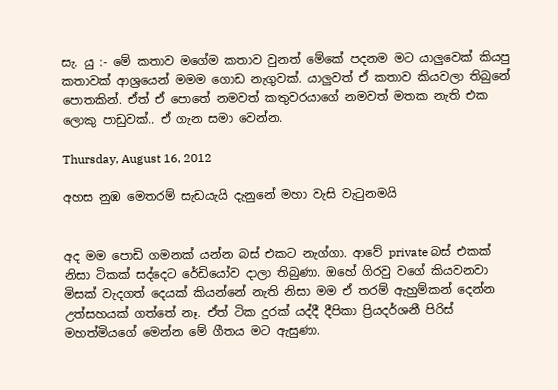සැ. යු :- මේ කතාව මගේම කතාව වුනත් මේකේ පදනම මට යාලුවෙක් කියපු කතාවක් ආශ්‍රයෙන් මමම ගොඩ නැගුවක්. යාලුවත් ඒ කතාව කියවලා තිබුනේ පොතකින්. ඒත් ඒ පොතේ නමවත් කතුවරයාගේ නමවත් මතක නැති එක ලොකු පාඩුවක්.. ඒ ගැන සමා වෙන්න.

Thursday, August 16, 2012

අහස නුඹ මෙතරම් සැඩයැයි දැනුනේ මහා වැසි වැටුනමයි


අද මම පොඩි ගමනක් යන්න බස් එකට නැග්ගා. ආවේ private බස් එකක් නිසා ටිකක් සද්දෙට රේඩියෝව දාලා තිබුණා. ඔහේ ගිරවු වගේ කියවනවා මිසක් වැදගත් දෙයක් කියන්නේ නැති නිසා මම ඒ තරම් ඇහුම්කන් දෙන්න උත්සහයක් ගත්තේ නෑ. ඒත් ටික දුරක් යද්දී දීපිකා ප්‍රියදර්ශනී පිරිස් මහත්මියගේ මෙන්න මේ ගීතය මට ඇසුණා.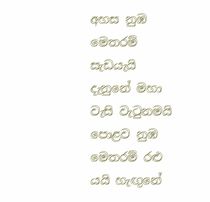අහස නුඹ මෙතරම් සැඩයැයි දැනුනේ මහා වැසි වැටුනමයි
පොළව නුඹ මෙතරම් රළු යයි හැඟුනේ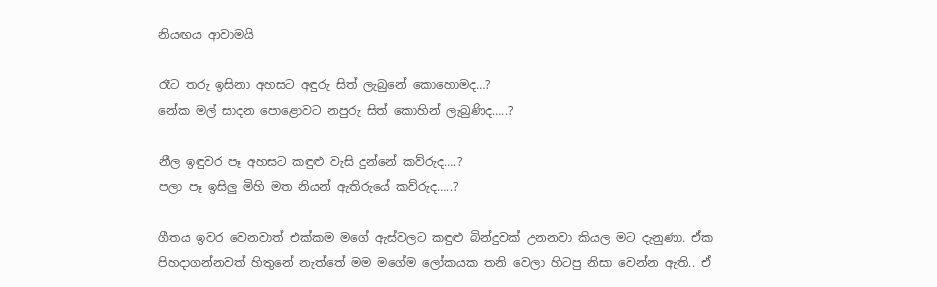නියඟය ආවාමයි

රෑට තරු ඉසිනා අහසට අඳුරු සිත් ලැබුනේ කොහොමද…?
නේක මල් සාදන පොළොවට නපුරු සිත් කොහින් ලැබුණිද…..?

නීල ඉඳුවර පෑ අහසට කඳුළු වැසි දුන්නේ කව්රුද….?
පලා පෑ ඉසිලු මිහි මත නියන් ඇතිරුයේ කව්රුද…..?

ගීතය ඉවර වෙනවාත් එක්කම මගේ ඇස්වලට කඳුළු බින්දුවක් උනනවා කියල මට දැනුණා. ඒක පිහදාගන්නවත් හිතුනේ නැත්තේ මම මගේම ලෝකයක තනි වෙලා හිටපු නිසා වෙන්න ඇති.. ඒ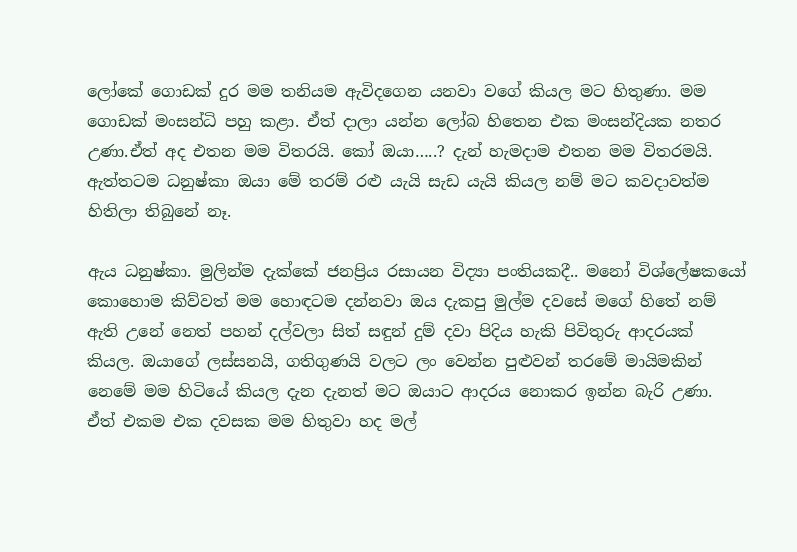ලෝකේ ගොඩක් දුර මම තනියම ඇවිදගෙන යනවා වගේ කියල මට හිතුණා. මම ගොඩක් මංසන්ධි පහු කළා. ඒත් දාලා යන්න ලෝබ හිතෙන එක මංසන්දියක නතර උණා.ඒත් අද එතන මම විතරයි. කෝ ඔයා…..? දැන් හැමදාම එතන මම විතරමයි. ඇත්තටම ධනුෂ්කා ඔයා මේ තරම් රළු යැයි සැඩ යැයි කියල නම් මට කවදාවත්ම හිතිලා තිබුනේ නෑ.

ඇය ධනුෂ්කා. මුලින්ම දැක්කේ ජනප්‍රිය රසායන විද්‍යා පංතියකදී.. මනෝ විශ්ලේෂකයෝ කොහොම කිව්වත් මම හොඳටම දන්නවා ඔය දැකපු මුල්ම දවසේ මගේ හිතේ නම් ඇති උනේ නෙත් පහන් දල්වලා සිත් සඳුන් දුම් දවා පිදිය හැකි පිවිතුරු ආදරයක් කියල. ඔයාගේ ලස්සනයි, ගතිගුණයි වලට ලං වෙන්න පුළුවන් තරමේ මායිමකින් නෙමේ මම හිටියේ කියල දැන දැනත් මට ඔයාට ආදරය නොකර ඉන්න බැරි උණා. ඒත් එකම එක දවසක මම හිතුවා හද මල්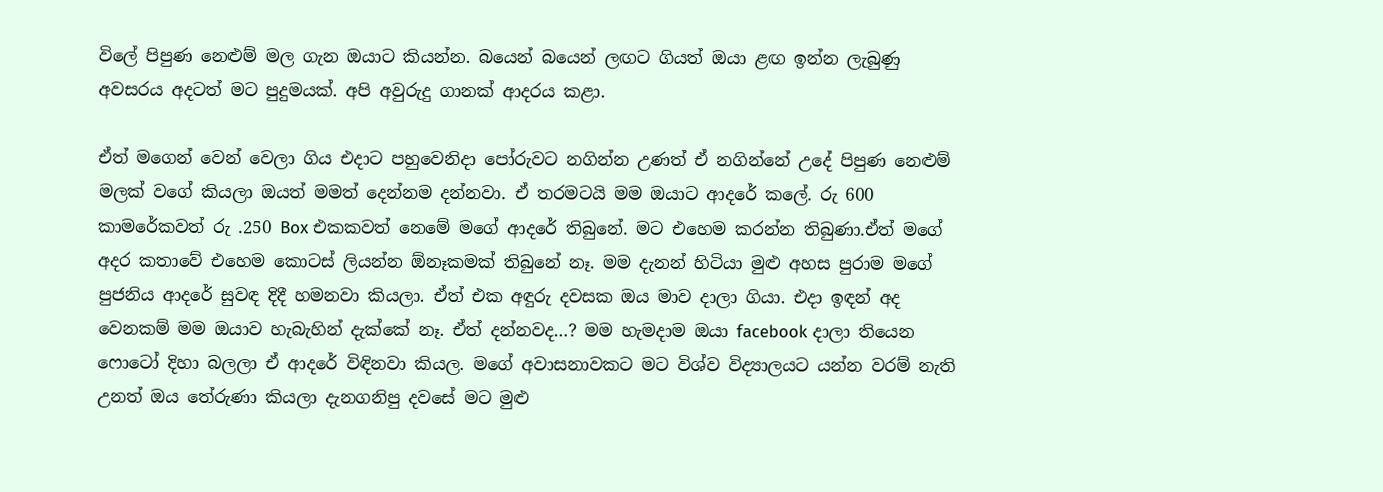විලේ පිපුණ නෙළුම් මල ගැන ඔයාට කියන්න. බයෙන් බයෙන් ලඟට ගියත් ඔයා ළඟ ඉන්න ලැබුණු අවසරය අදටත් මට පුදුමයක්. අපි අවුරුදු ගානක් ආදරය කළා.

ඒත් මගෙන් වෙන් වෙලා ගිය එදාට පහුවෙනිදා පෝරුවට නගින්න උණත් ඒ නගින්නේ උදේ පිපුණ නෙළුම් මලක් වගේ කියලා ඔයත් මමත් දෙන්නම දන්නවා. ඒ තරමටයි මම ඔයාට ආදරේ කලේ. රු 600 කාමරේකවත් රු .250 Box එකකවත් නෙමේ මගේ ආදරේ තිබුනේ. මට එහෙම කරන්න තිබුණා.ඒත් මගේ අදර කතාවේ එහෙම කොටස් ලියන්න ඕනෑකමක් තිබුනේ නෑ. මම දැනන් හිටියා මුළු අහස පුරාම මගේ පුජනිය ආදරේ සුවඳ දිදී හමනවා කියලා. ඒත් එක අඳුරු දවසක ඔය මාව දාලා ගියා. එදා ඉඳන් අද වෙනකම් මම ඔයාව හැබැහින් දැක්කේ නෑ. ඒත් දන්නවද…? මම හැමදාම ඔයා facebook දාලා තියෙන ෆොටෝ දිහා බලලා ඒ ආදරේ විඳිනවා කියල. මගේ අවාසනාවකට මට විශ්ව විද්‍යාලයට යන්න වරම් නැති උනත් ඔය තේරුණා කියලා දැනගනිපු දවසේ මට මුළු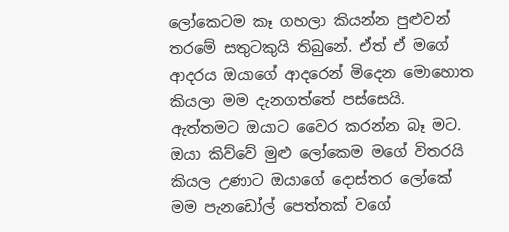ලෝකෙටම කෑ ගහලා කියන්න පුළුවන් තරමේ සතුටකුයි තිබුනේ. ඒත් ඒ මගේ ආදරය ඔයාගේ ආදරෙන් මිදෙන මොහොත කියලා මම දැනගත්තේ පස්සෙයි. ඇත්තමට ඔයාට වෛර කරන්න බෑ මට. ඔයා කිව්වේ මුළු ලෝකෙම මගේ විතරයි කියල උණාට ඔයාගේ දොස්තර ලෝකේ මම පැනඩෝල් පෙත්තක් වගේ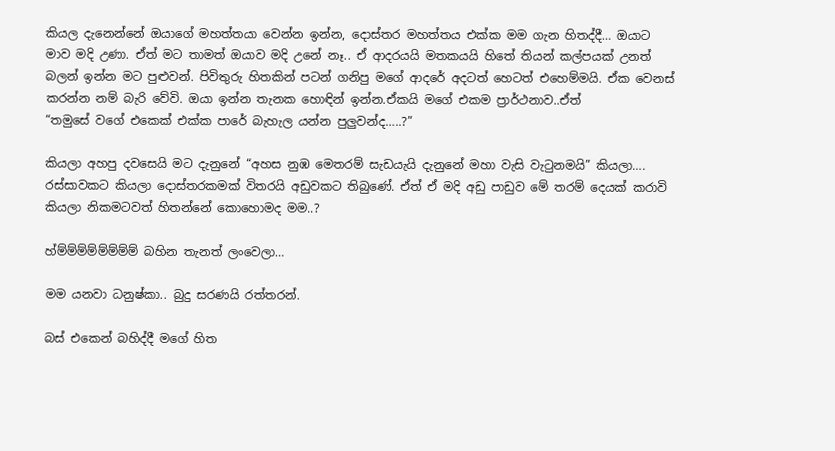කියල දැනෙන්නේ ඔයාගේ මහත්තයා වෙන්න ඉන්න, දොස්තර මහත්තය එක්ක මම ගැන හිතද්දී… ඔයාට මාව මදි උණා. ඒත් මට තාමත් ඔයාව මදි උනේ නෑ.. ඒ ආදරයයි මතකයයි හිතේ තියන් කල්පයක් උනත් බලන් ඉන්න මට පුළුවන්. පිවිතුරු හිතකින් පටන් ගනිපු මගේ ආදරේ අදටත් හෙටත් එහෙම්මයි. ඒක වෙනස් කරන්න නම් බැරි වේවි. ඔයා ඉන්න තැනක හොඳින් ඉන්න.ඒකයි මගේ එකම ප්‍රාර්ථනාව..ඒත්
“තමුසේ වගේ එකෙක් එක්ක පාරේ බැහැල යන්න පුලුවන්ද…..?”

කියලා අහපු දවසෙයි මට දැනුනේ “අහස නුඹ මෙතරම් සැඩයැයි දැනුනේ මහා වැසි වැටුනමයි” කියලා…. රස්සාවකට කියලා දොස්තරකමක් විතරයි අඩුවකට තිබුණේ. ඒත් ඒ මදි අඩු පාඩුව මේ තරම් දෙයක් කරාවි කියලා නිකමටවත් හිතන්නේ කොහොමද මම..?

හ්ම්ම්ම්ම්ම්ම්ම්ම් බහින තැනත් ලංවෙලා…

මම යනවා ධනුෂ්කා.. බුදු සරණයි රත්තරන්.

බස් එකෙන් බහිද්දී මගේ හිත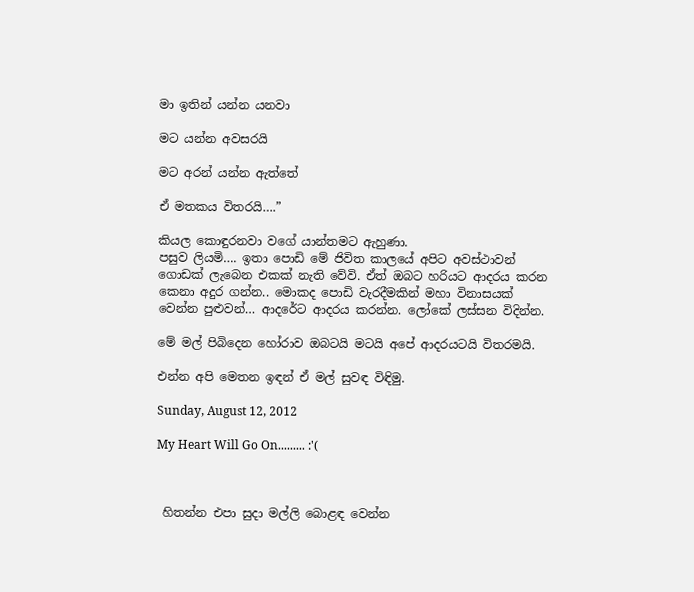මා ඉතින් යන්න යනවා

මට යන්න අවසරයි

මට අරන් යන්න ඇත්තේ

ඒ මතකය විතරයි….”

කියල කොඳුරනවා වගේ යාන්තමට ඇහුණා.
පසුව ලියමි…. ඉතා පොඩි මේ ජිවිත කාලයේ අපිට අවස්ථාවන් ගොඩක් ලැබෙන එකක් නැති වේවි. ඒත් ඔබට හරියට ආදරය කරන කෙනා අදුර ගන්න.. මොකද පොඩි වැරදීමකින් මහා විනාසයක් වෙන්න පුළුවන්… ආදරේට ආදරය කරන්න. ලෝකේ ලස්සන විදින්න.

මේ මල් පිබිදෙන හෝරාව ඔබටයි මටයි අපේ ආදරයටයි විතරමයි.

එන්න අපි මෙතන ඉඳන් ඒ මල් සුවඳ විඳිමු.

Sunday, August 12, 2012

My Heart Will Go On......... :'(



 හිතන්න එපා සුදා මල්ලි බොළඳ වෙන්න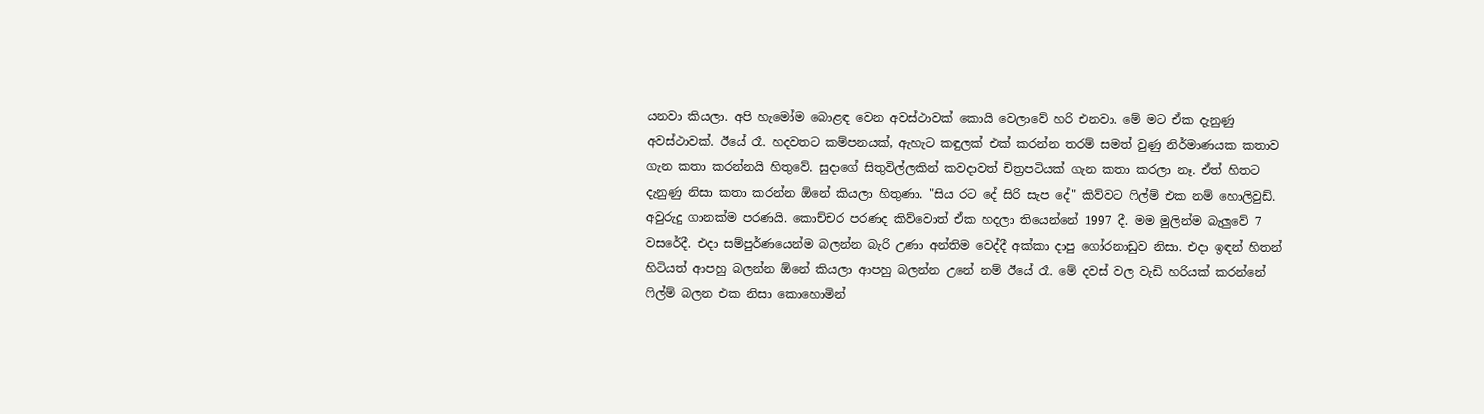යනවා කියලා. අපි හැමෝම බොළඳ වෙන අවස්ථාවක් කොයි වෙලාවේ හරි එනවා. මේ මට ඒක දැනුණු අවස්ථාවක්. ඊයේ රෑ. හදවතට කම්පනයක්, ඇහැට කඳුලක් එක් කරන්න තරම් සමත් වුණු නිර්මාණයක කතාව ගැන කතා කරන්නයි හිතුවේ. සුදාගේ සිතුවිල්ලකින් කවදාවත් චිත්‍රපටියක් ගැන කතා කරලා නෑ. ඒත් හිතට දැනුණු නිසා කතා කරන්න ඕනේ කියලා හිතුණා. "සිය රට දේ සිරි සැප දේ" කිව්වට ෆිල්ම් එක නම් හොලිවුඩ්. අවුරුදු ගානක්ම පරණයි. කොච්චර පරණද කිව්වොත් ඒක හදලා තියෙන්නේ 1997 දී. මම මුලින්ම බැලුවේ 7 වසරේදී. එදා සම්පුර්ණයෙන්ම බලන්න බැරි උණා අන්තිම වෙද්දී අක්කා දාපු ගෝරනාඩුව නිසා. එදා ඉඳන් හිතන් හිටියත් ආපහු බලන්න ඕනේ කියලා ආපහු බලන්න උනේ නම් ඊයේ රෑ. මේ දවස් වල වැඩි හරියක් කරන්නේ ෆිල්ම් බලන එක නිසා කොහොමින්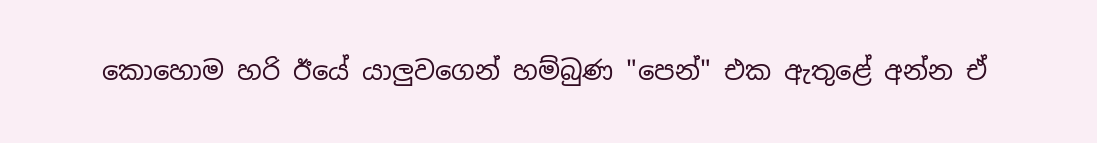කොහොම හරි ඊයේ යාලුවගෙන් හම්බුණ "පෙන්" එක ඇතුළේ අන්න ඒ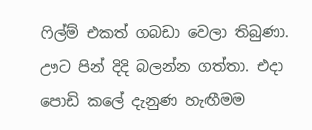ෆිල්ම් එකත් ගබඩා වෙලා තිබුණා. ඌට පින් දිදි බලන්න ගත්තා. එදා පොඩි කලේ දැනුණ හැඟීමම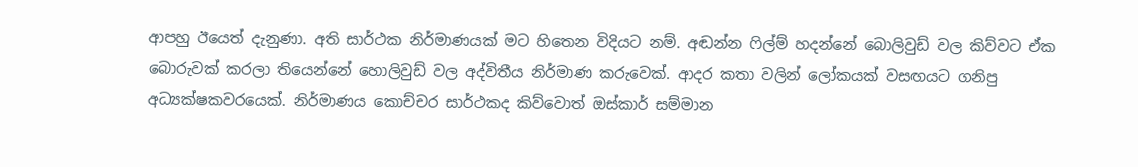ආපහු ඊයෙත් දැනුණා. අති සාර්ථක නිර්මාණයක් මට හිතෙන විදියට නම්. අඬන්න ෆිල්ම් හදන්නේ බොලිවුඩ් වල කිව්වට ඒක බොරුවක් කරලා තියෙන්නේ හොලිවුඩ් වල අද්විතීය නිර්මාණ කරුවෙක්. ආදර කතා වලින් ලෝකයක් වසඟයට ගනිපු අධ්‍යක්ෂකවරයෙක්. නිර්මාණය කොච්චර සාර්ථකද කිව්වොත් ඔස්කාර් සම්මාන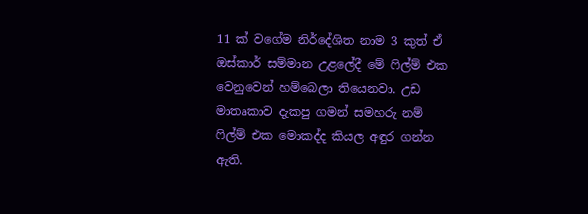11 ක් වගේම නිර්දේශිත නාම 3 කුත් ඒ ඔස්කාර් සම්මාන උළලේදී මේ ෆිල්ම් එක වෙනුවෙන් හම්බෙලා තියෙනවා. උඩ මාතෘකාව දැකපු ගමන් සමහරු නම් ෆිල්ම් එක මොකද්ද කියල අඳුර ගන්න ඇති.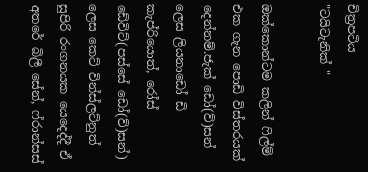චිත්‍රපටිය
"ටයිටැනික් "

ඔක්කොන්ටම කලින් ෆිල්ම් එක ගැන පොඩි විස්තරයක් දෙන්නම්.ජැක් ඩෝ(ව්)සන් ලෙස ලියනාඩෝ ඩි කැප්රියොත්, රෝස් ඩේවිට්(පස්සේ ඩෝ(ව්)සන්) ලෙස කෙට් වින්ස්ලට්නුත් සුපිරි රංගනයක යෙදෙද්දී ඒ අතරේ බිලී සේන්, ෆ්රාන්සස්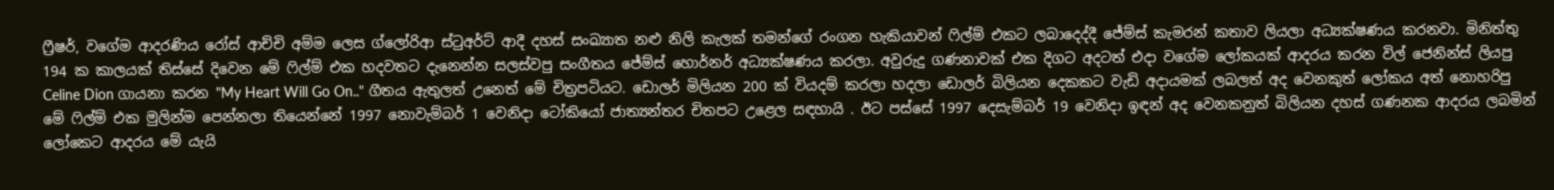ෆ්‍රීෂර්, වගේම ආදරණිය රෝස් ආච්චි අම්ම ලෙස ග්ලෝරිආ ස්ටුඅර්ට් ආදී දහස් සංඛ්‍යාත නළු නිලි කැලක් තමන්ගේ රංගන හැකියාවන් ෆිල්ම් එකට ලබාදෙද්දී ජේම්ස් කැමරන් කතාව ලියලා අධ්‍යක්ෂණය කරනවා. මිනිත්තු 194 ක කාලයක් තිස්සේ දිවෙන මේ ෆිල්ම් එක හදවතට දැනෙන්න සලස්වපු සංගීතය ජේම්ස් හොර්නර් අධ්‍යක්ෂණය කරලා. අවුරුදු ගණනාවක් එක දිගට අදටත් එදා වගේම ලෝකයක් ආදරය කරන විල් ජෙනින්ස් ලියපු Celine Dion ගායනා කරන "My Heart Will Go On.." ගීතය ඇතුලත් උනෙත් මේ චිත්‍රපටියට. ඩොලර් මිලියන 200 ක් වියදම් කරලා හදලා ඩොලර් බිලියන දෙකකට වැඩි අදායමක් ලබලත් අද වෙනකුත් ලෝකය අත් නොහරිපු මේ ෆිල්ම් එක මුලින්ම පෙන්නලා තියෙන්නේ 1997 නොවැම්බර් 1 වෙනිදා ටෝකියෝ ජාත්‍යන්තර චිතපට උළෙල සඳහායි . ඊට පස්සේ 1997 දෙසැම්බර් 19 වෙනිදා ඉඳන් අද වෙනකනුත් බිලියන දහස් ගණනක ආදරය ලබමින් ලෝකෙට ආදරය මේ යැයි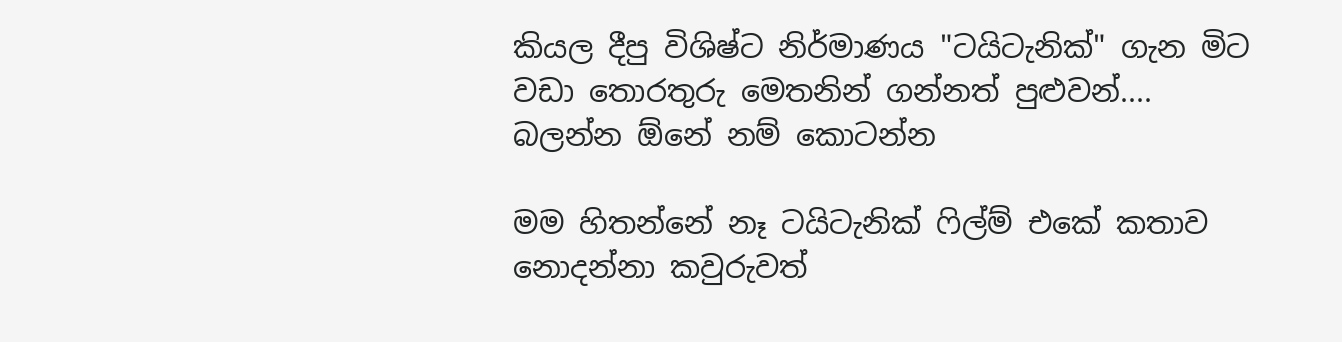කියල දීපු විශිෂ්ට නිර්මාණය "ටයිටැනික්" ගැන මිට වඩා තොරතුරු මෙතනින් ගන්නත් පුළුවන්....
බලන්න ඕනේ නම් කොටන්න

මම හිතන්නේ නෑ ටයිටැනික් ෆිල්ම් එකේ කතාව නොදන්නා කවුරුවත්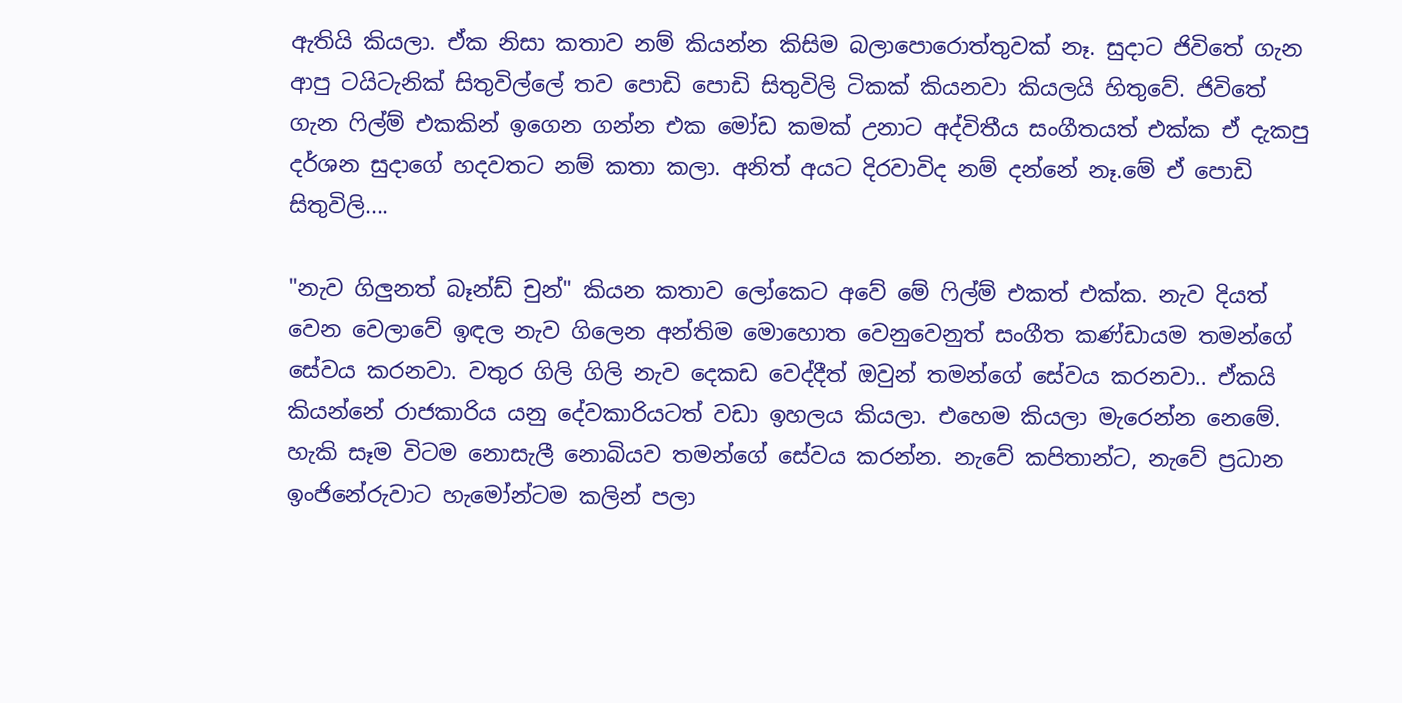ඇතියි කියලා. ඒක නිසා කතාව නම් කියන්න කිසිම බලාපොරොත්තුවක් නෑ. සුදාට ජිවිතේ ගැන ආපු ටයිටැනික් සිතුවිල්ලේ තව පොඩි පොඩි සිතුවිලි ටිකක් කියනවා කියලයි හිතුවේ. ජිවිතේ ගැන ෆිල්ම් එකකින් ඉගෙන ගන්න එක මෝඩ කමක් උනාට අද්විතීය සංගීතයත් එක්ක ඒ දැකපු දර්ශන සුදාගේ හදවතට නම් කතා කලා. අනිත් අයට දිරවාවිද නම් දන්නේ නෑ.මේ ඒ පොඩි සිතුවිලි....

"නැව ගිලුනත් බෑන්ඩ් චුන්" කියන කතාව ලෝකෙට අවේ මේ ෆිල්ම් එකත් එක්ක. නැව දියත් වෙන වෙලාවේ ඉඳල නැව ගිලෙන අන්තිම මොහොත වෙනුවෙනුත් සංගීත කණ්ඩායම තමන්ගේ සේවය කරනවා. වතුර ගිලි ගිලි නැව දෙකඩ වෙද්දීත් ඔවුන් තමන්ගේ සේවය කරනවා.. ඒකයි කියන්නේ රාජකාරිය යනු දේවකාරියටත් වඩා ඉහලය කියලා. එහෙම කියලා මැරෙන්න නෙමේ. හැකි සෑම විටම නොසැලී නොබියව තමන්ගේ සේවය කරන්න. නැවේ කපිතාන්ට, නැවේ ප්‍රධාන ඉංජිනේරුවාට හැමෝන්ටම කලින් පලා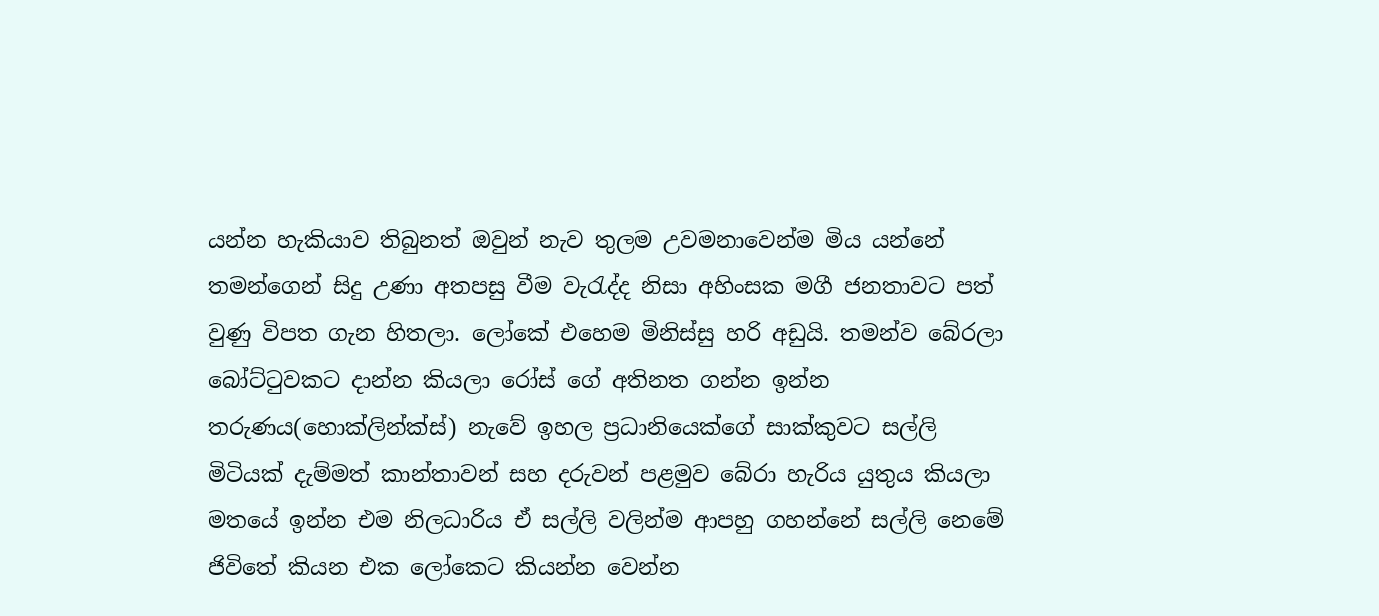යන්න හැකියාව තිබුනත් ඔවුන් නැව තුලම උවමනාවෙන්ම මිය යන්නේ තමන්ගෙන් සිදු උණා අතපසු වීම වැරැද්ද නිසා අහිංසක මගී ජනතාවට පත් වුණු විපත ගැන හිතලා. ලෝකේ එහෙම මිනිස්සු හරි අඩුයි. තමන්ව බේරලා බෝට්ටුවකට දාන්න කියලා රෝස් ගේ අතිනත ගන්න ඉන්න තරුණය(හොක්ලින්ක්ස්) නැවේ ඉහල ප්‍රධානියෙක්ගේ සාක්කුවට සල්ලි මිටියක් දැම්මත් කාන්තාවන් සහ දරුවන් පළමුව බේරා හැරිය යුතුය කියලා මතයේ ඉන්න එම නිලධාරිය ඒ සල්ලි වලින්ම ආපහු ගහන්නේ සල්ලි නෙමේ ජිවිතේ කියන එක ලෝකෙට කියන්න වෙන්න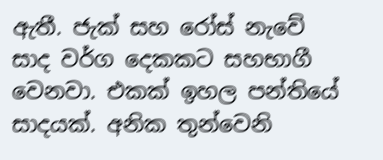ඇතී. ජැක් සහ රෝස් නැවේ සාද වර්ග දෙකකට සහභාගී වෙනවා. එකක් ඉහල පන්තියේ සාදයක්. අනික තුන්වෙනි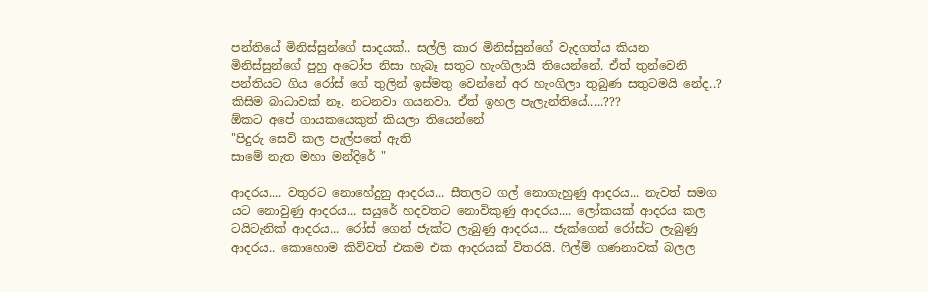පන්තියේ මිනිස්සුන්ගේ සාදයක්.. සල්ලි කාර මිනිස්සුන්ගේ වැදගත්ය කියන මිනිස්සුන්ගේ පුහු අටෝප නිසා හැබෑ සතුට හැංගිලායි තියෙන්නේ. ඒත් තුන්වෙනි පන්තියට ගිය රෝස් ගේ තුලින් ඉස්මතු වෙන්නේ අර හැංගිලා තුබුණ සතුටමයි නේද..? කිසිම බාධාවක් නෑ. නටනවා ගයනවා. ඒත් ඉහල පැලැන්තියේ.....???
ඕකට අපේ ගායකයෙකුත් කියලා තියෙන්නේ
"පිදුරු සෙවි කල පැල්පතේ ඇති
සාමේ නැත මහා මන්දිරේ "

ආදරය.... වතුරට නොහේදුනු ආදරය... සීතලට ගල් නොගැහුණු ආදරය... නැවත් සමග යට නොවුණු ආදරය... සයුරේ හදවතට නොවිකුණු ආදරය.... ලෝකයක් ආදරය කල ටයිටැනික් ආදරය... රෝස් ගෙන් ජැක්ට ලැබුණු ආදරය... ජැක්ගෙන් රෝස්ට ලැබුණු ආදරය.. කොහොම කිව්වත් එකම එක ආදරයක් විතරයි. ෆිල්ම් ගණනාවක් බලල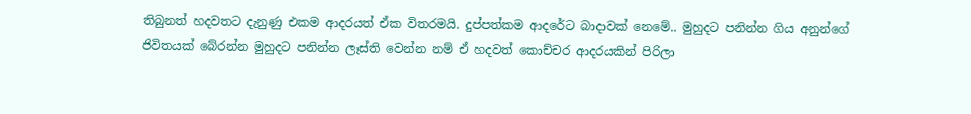තිබුනත් හදවතට දැනුණු එකම ආදරයත් ඒක විතරමයි. දුප්පත්කම ආදරේට බාදාවක් නෙමේ.. මුහුදට පනින්න ගිය අනුන්ගේ ජිවිතයක් බේරන්න මුහුදට පනින්න ලෑස්ති වෙන්න නම් ඒ හදවත් කොච්චර ආදරයකින් පිරිලා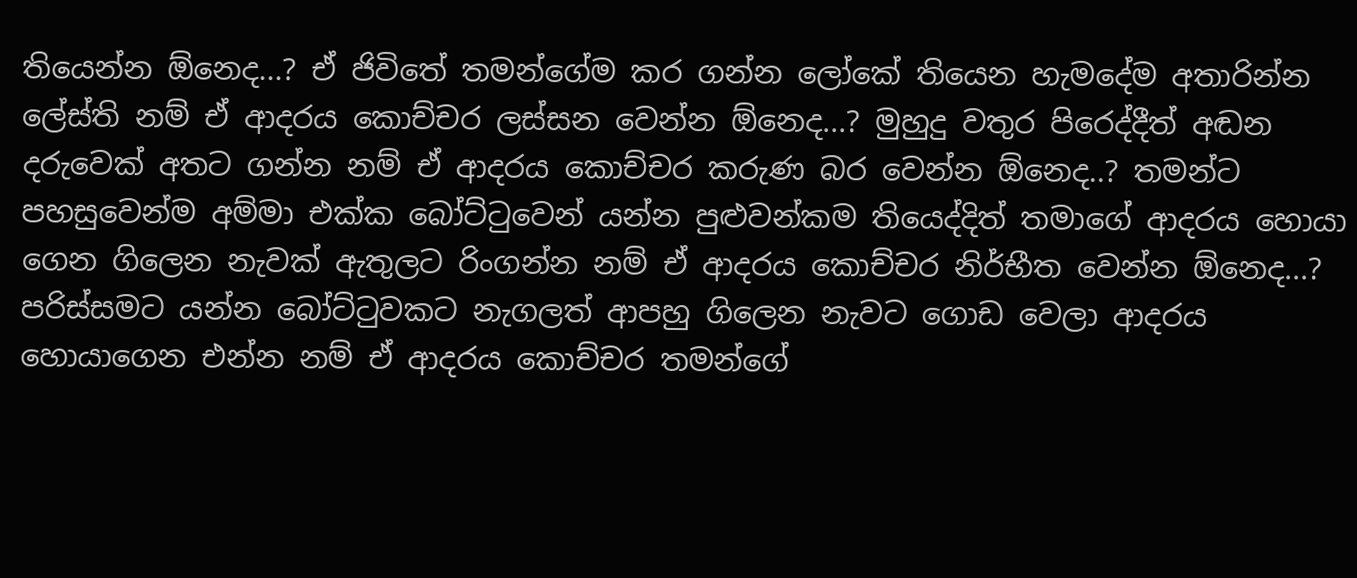තියෙන්න ඕනෙද...? ඒ ජිවිතේ තමන්ගේම කර ගන්න ලෝකේ තියෙන හැමදේම අතාරින්න ලේස්ති නම් ඒ ආදරය කොච්චර ලස්සන වෙන්න ඕනෙද...? මුහුදු වතුර පිරෙද්දීත් අඬන දරුවෙක් අතට ගන්න නම් ඒ ආදරය කොච්චර කරුණ බර වෙන්න ඕනෙද..? තමන්ට පහසුවෙන්ම අම්මා එක්ක බෝට්ටුවෙන් යන්න පුළුවන්කම තියෙද්දිත් තමාගේ ආදරය හොයා ගෙන ගිලෙන නැවක් ඇතුලට රිංගන්න නම් ඒ ආදරය කොච්චර නිර්භීත වෙන්න ඕනෙද...? පරිස්සමට යන්න බෝට්ටුවකට නැගලත් ආපහු ගිලෙන නැවට ගොඩ වෙලා ආදරය හොයාගෙන එන්න නම් ඒ ආදරය කොච්චර තමන්ගේ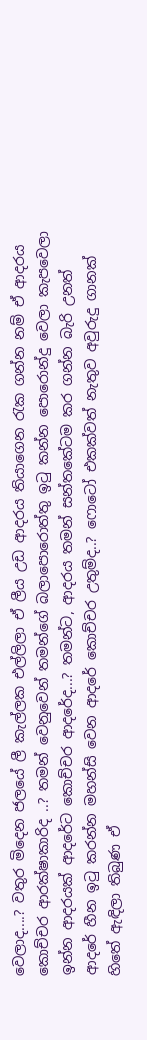වෙලාද....? වතුර මිදෙන ජලයේ ලී කැල්ලක එල්ලිලා ඒ ලීය උඩ ආදරය තියාගෙන රැක ගන්න නම් ඒ ආදරය කොච්චර ආරක්ෂාකාරිද ..? තමන් වෙනුවෙන් තමන්ගේ බලාපොරොත්තු ඉටු කන්න පොරොන්දු වෙලා කැපවෙලා ඉන්න ආදරයක් ආදරේට කොච්චර ආදරේද...? තමන්ට, ආදරය තමන් සන්තකේටම කර ගන්න බැරි උනත් ආදරේ හීන ඉටු කරන්න මහන්සි වෙන ආදරේ කොච්චර උතුම්ද..? ෆොටෝ එකක්වත් නැතුව අවුරුදු ගානක් හිතේ ඇඳිලා තිබුණ ඒ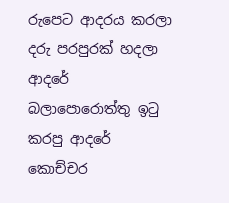රුපෙට ආදරය කරලා දරු පරපුරක් හදලා ආදරේ බලාපොරොත්තු ඉටු කරපු ආදරේ කොච්චර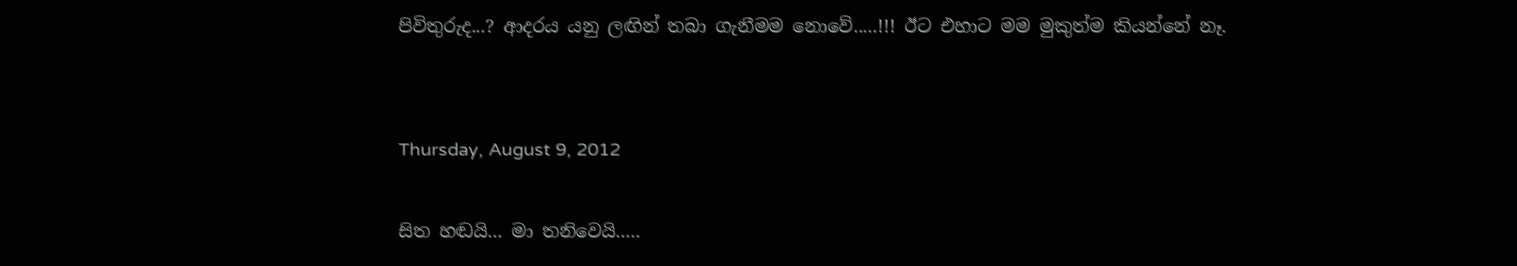පිවිතුරුද...? ආදරය යනු ලඟින් තබා ගැනීමම නොවේ.....!!! ඊට එහාට මම මුකුත්ම කියන්නේ නෑ.


Thursday, August 9, 2012

සිත හඬයි... මා තනිවෙයි.....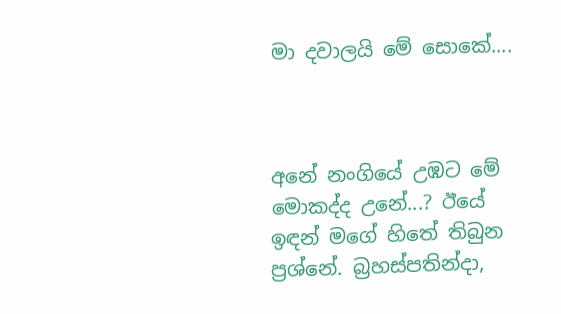මා දවාලයි මේ සොකේ....



අනේ නංගියේ උඹට මේ මොකද්ද උනේ...? ඊයේ ඉඳන් මගේ හිතේ තිබුන ප්‍රශ්නේ. බ්‍රහස්පතින්දා,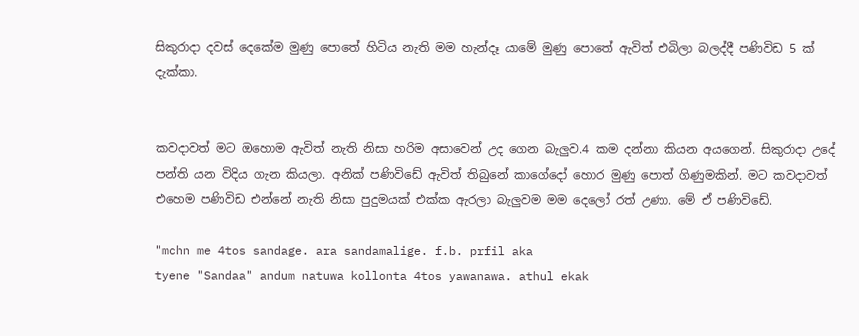සිකුරාදා දවස් දෙකේම මුණු පොතේ හිටිය නැති මම හැන්දෑ යාමේ මුණු පොතේ ඇවිත් එබිලා බලද්දී පණිවිඩ 5 ක් දැක්කා.


කවදාවත් මට ඔහොම ඇවිත් නැති නිසා හරිම අසාවෙන් උද ගෙන බැලුව.4 කම දන්නා කියන අයගෙන්. සිකුරාදා උදේ පන්ති යන විදිය ගැන කියලා. අනික් පණිවිඩේ ඇවිත් තිබුනේ කාගේදෝ හොර මුණු පොත් ගිණුමකින්. මට කවදාවත් එහෙම පණිවිඩ එන්නේ නැති නිසා පුදුමයක් එක්ක ඇරලා බැලුවම මම දෙලෝ රත් උණා. මේ ඒ පණිවිඩේ.

"mchn me 4tos sandage. ara sandamalige. f.b. prfil aka
tyene "Sandaa" andum natuwa kollonta 4tos yawanawa. athul ekak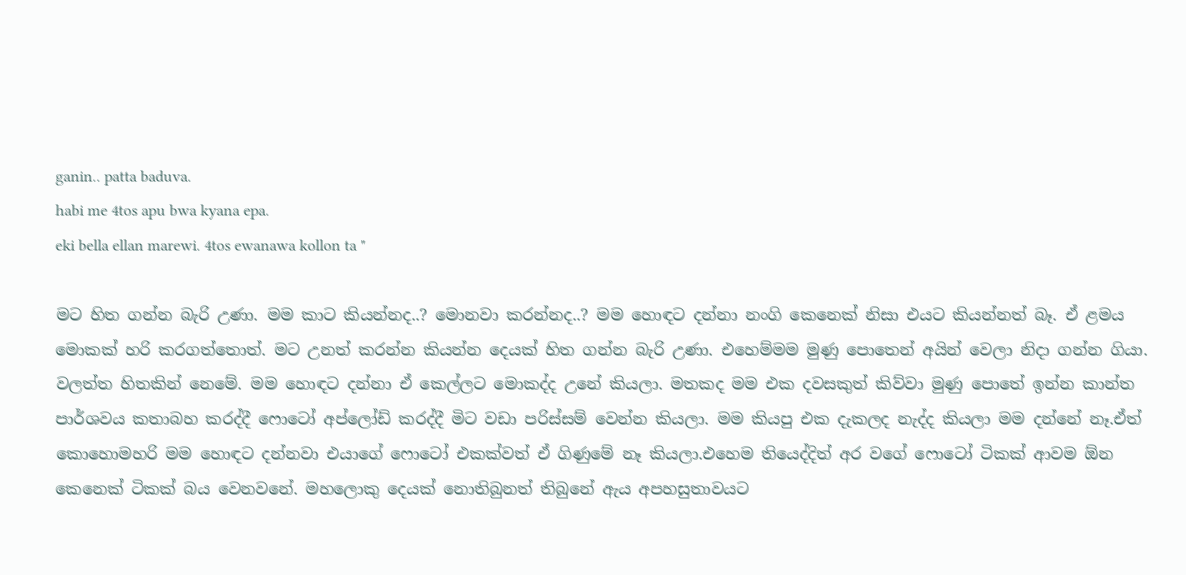ganin.. patta baduva.
habi me 4tos apu bwa kyana epa.
eki bella ellan marewi. 4tos ewanawa kollon ta "

මට හිත ගන්න බැරි උණා. මම කාට කියන්නද..? මොනවා කරන්නද..? මම හොඳට දන්නා නංගි කෙනෙක් නිසා එයට කියන්නත් බෑ. ඒ ළමය මොකක් හරි කරගත්තොත්. මට උනත් කරන්න කියන්න දෙයක් හිත ගන්න බැරි උණා. එහෙම්මම මුණු පොතෙන් අයින් වෙලා නිදා ගන්න ගියා. වලත්ත හිතකින් නෙමේ. මම හොඳට දන්නා ඒ කෙල්ලට මොකද්ද උනේ කියලා. මතකද මම එක දවසකුත් කිව්වා මුණු පොතේ ඉන්න කාන්ත පාර්ශවය කතාබහ කරද්දී ෆොටෝ අප්ලෝඩ් කරද්දී මිට වඩා පරිස්සම් වෙන්න කියලා. මම කියපු එක දැකලද නැද්ද කියලා මම දන්නේ නෑ.ඒත් කොහොමහරි මම හොඳට දන්නවා එයාගේ ෆොටෝ එකක්වත් ඒ ගිණුමේ නෑ කියලා.එහෙම තියෙද්දිත් අර වගේ ෆොටෝ ටිකක් ආවම ඕන කෙනෙක් ටිකක් බය වෙනවනේ. මහලොකු දෙයක් නොතිබුනත් තිබුනේ ඇය අපහසුතාවයට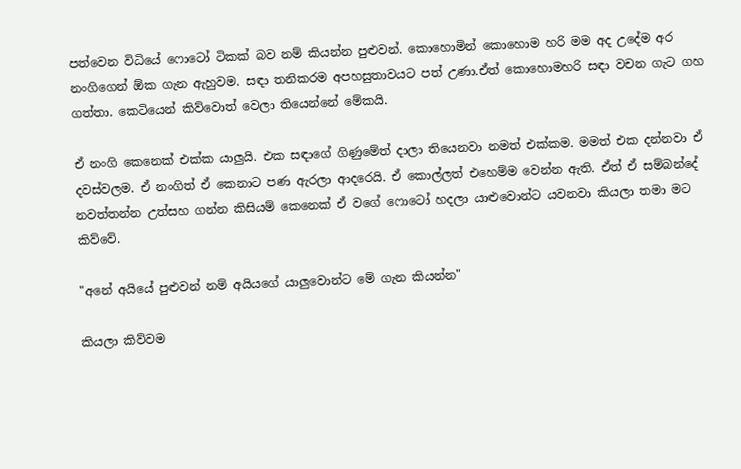පත්වෙන විධියේ ෆොටෝ ටිකක් බව නම් කියන්න පුළුවන්. කොහොමින් කොහොම හරි මම අද උදේම අර නංගිගෙන් ඕක ගැන ඇහුවම. සඳා තනිකරම අපහසුතාවයට පත් උණා.ඒත් කොහොමහරි සඳා වචන ගැට ගහ ගත්තා. කෙටියෙන් කිව්වොත් වෙලා තියෙන්නේ මේකයි.

ඒ නංගි කෙනෙක් එක්ක යාලුයි. එක සඳාගේ ගිණුමේත් දාලා තියෙනවා නමත් එක්කම. මමත් එක දන්නවා ඒ දවස්වලම. ඒ නංගිත් ඒ කෙනාට පණ ඇරලා ආදරෙයි. ඒ කොල්ලත් එහෙම්ම වෙන්න ඇති. ඒත් ඒ සම්බන්දේ නවත්තන්න උත්සහ ගන්න කිසියම් කෙනෙක් ඒ වගේ ෆොටෝ හදලා යාළුවොන්ට යවනවා කියලා තමා මට කිව්වේ.

"අනේ අයියේ පුළුවන් නම් අයියගේ යාලුවොන්ට මේ ගැන කියන්න"

කියලා කිව්වම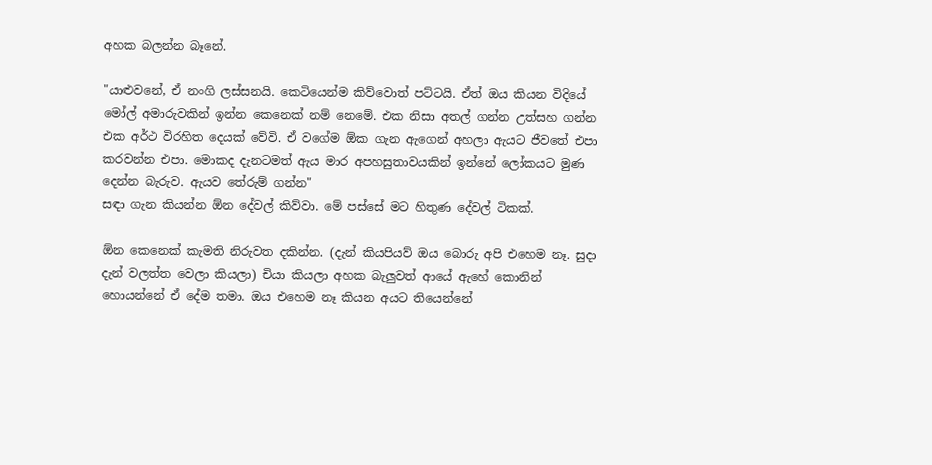අහක බලන්න බෑනේ.

"යාළුවනේ, ඒ නංගි ලස්සනයි. කෙටියෙන්ම කිව්වොත් පට්ටයි. ඒත් ඔය කියන විදියේ මෝල් අමාරුවකින් ඉන්න කෙනෙක් නම් නෙමේ. එක නිසා අතල් ගන්න උත්සහ ගන්න එක අර්ථ විරහිත දෙයක් වේවි. ඒ වගේම ඕක ගැන ඇගෙන් අහලා ඇයට ජීවතේ එපා කරවන්න එපා. මොකද දැනටමත් ඇය මාර අපහසුතාවයකින් ඉන්නේ ලෝකයට මුණ දෙන්න බැරුව. ඇයව තේරුම් ගන්න"
සඳා ගැන කියන්න ඕන දේවල් කිව්වා. මේ පස්සේ මට හිතුණ දේවල් ටිකක්.

ඕන කෙනෙක් කැමති නිරුවත දකින්න. (දැන් කියපියව් ඔය බොරු අපි එහෙම නෑ. සුදා දැන් වලත්ත වෙලා කියලා) චියා කියලා අහක බැලුවත් ආයේ ඇහේ කොනින් හොයන්නේ ඒ දේම තමා. ඔය එහෙම නෑ කියන අයට තියෙන්නේ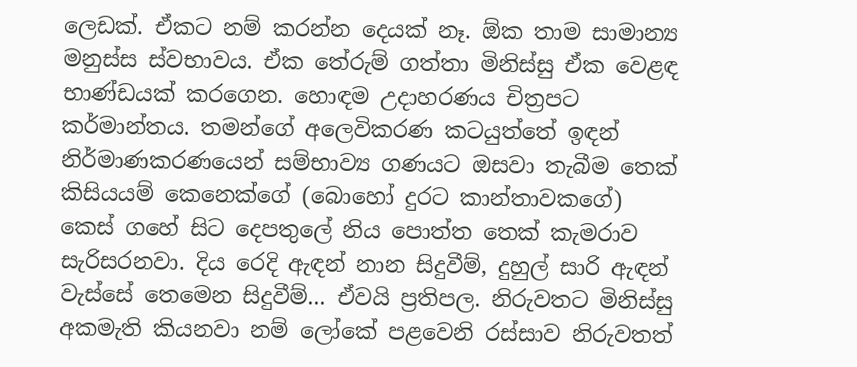ලෙඩක්. ඒකට නම් කරන්න දෙයක් නෑ. ඕක තාම සාමාන්‍ය මනුස්ස ස්වභාවය. ඒක තේරුම් ගත්තා මිනිස්සු ඒක වෙළඳ භාණ්ඩයක් කරගෙන. හොඳම උදාහරණය චිත්‍රපට කර්මාන්තය. තමන්ගේ අලෙවිකරණ කටයුත්තේ ඉඳන් නිර්මාණකරණයෙන් සම්භාව්‍ය ගණයට ඔසවා තැබීම තෙක් කිසියයම් කෙනෙක්ගේ (බොහෝ දුරට කාන්තාවකගේ) කෙස් ගහේ සිට දෙපතුලේ නිය පොත්ත තෙක් කැමරාව සැරිසරනවා. දිය රෙදි ඇඳන් නාන සිදුවීම්, දුහුල් සාරි ඇඳන් වැස්සේ තෙමෙන සිදුවීම්... ඒවයි ප්‍රතිපල. නිරුවතට මිනිස්සු අකමැති කියනවා නම් ලෝකේ පළවෙනි රස්සාව නිරුවතත්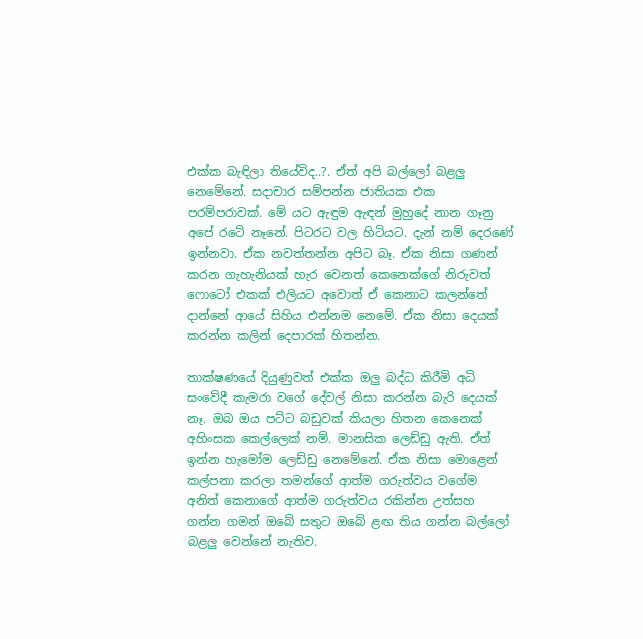එක්ක බැඳිලා තියේවිද..?. ඒත් අපි බල්ලෝ බළලු නෙමේනේ. සදාචාර සම්පන්න ජාතියක එක පරම්පරාවක්. මේ යට ඇඳුම ඇඳන් මුහුදේ නාන ගෑනු අපේ රටේ නෑනේ. පිටරට වල හිටියට. දැන් නම් දෙරණේ ඉන්නවා. ඒක නවත්තන්න අපිට බෑ. ඒක නිසා ගණන් කරන ගැහැනියක් හැර වෙනත් කෙනෙක්ගේ නිරුවත් ෆොටෝ එකක් එලියට අවොත් ඒ කෙනාට කලන්තේ දාන්නේ ආයේ සිහිය එන්නම නෙමේ. ඒක නිසා දෙයක් කරන්න කලින් දෙපාරක් හිතන්න.

තාක්ෂණයේ දියුණුවත් එක්ක ඔලු බද්ධ කිරීමි අධි සංවේදී කැමරා වගේ දේවල් නිසා කරන්න බැරි දෙයක් නෑ. ඔබ ඔය පට්ට බඩුවක් කියලා හිතන කෙනෙක් අහිංසක කෙල්ලෙක් නම්. මානසික ලෙඩ්ඩු ඇති. ඒත් ඉන්න හැමෝම ලෙඩ්ඩු නෙමේනේ. ඒක නිසා මොළෙන් කල්පනා කරලා තමන්ගේ ආත්ම ගරුත්වය වගේම අනිත් කෙනාගේ ආත්ම ගරුත්වය රකින්න උත්සහ ගන්න ගමන් ඔබේ සතුට ඔබේ ළඟ තිය ගන්න බල්ලෝ බළලු වෙන්නේ නැතිව.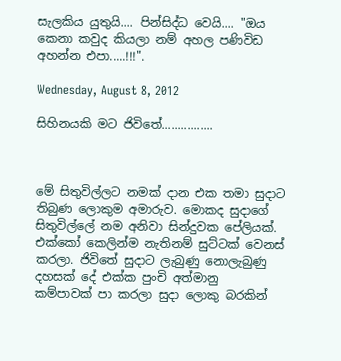සැලකිය යුතුයි.... පින්සිද්ධ වෙයි.... "ඔය කෙනා කවුද කියලා නම් අහල පණිවිඩ අහන්න එපා.....!!!".

Wednesday, August 8, 2012

සිහිනයකි මට ජිවිතේ................



මේ සිතුවිල්ලට නමක් දාන එක තමා සුදාට තිබුණ ලොකුම අමාරුව. මොකද සුදාගේ සිතුවිල්ලේ නම අනිවා සින්දුවක පේලියක්. එක්කෝ කෙලින්ම නැතිනම් සුට්ටක් වෙනස් කරලා. ජිවිතේ සුදාට ලැබුණු නොලැබුණු දහසක් දේ එක්ක පුංචි අත්මානු
කම්පාවක් පා කරලා සුදා ලොකු බරකින්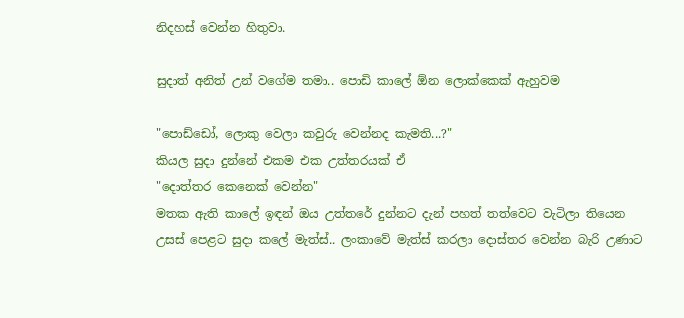නිදහස් වෙන්න හිතුවා.

සුදාත් අනිත් උන් වගේම තමා.. පොඩි කාලේ ඕන ලොක්කෙක් ඇහුවම

"පොඩ්ඩෝ, ලොකු වෙලා කවුරු වෙන්නද කැමති...?"
කියල සුදා දුන්නේ එකම එක උත්තරයක් ඒ
"දොත්තර කෙනෙක් වෙන්න"
මතක ඇති කාලේ ඉඳන් ඔය උත්තරේ දුන්නට දැන් පහත් තත්වෙට වැටිලා තියෙන උසස් පෙළට සුදා කලේ මැත්ස්.. ලංකාවේ මැත්ස් කරලා දොස්තර වෙන්න බැරි උණාට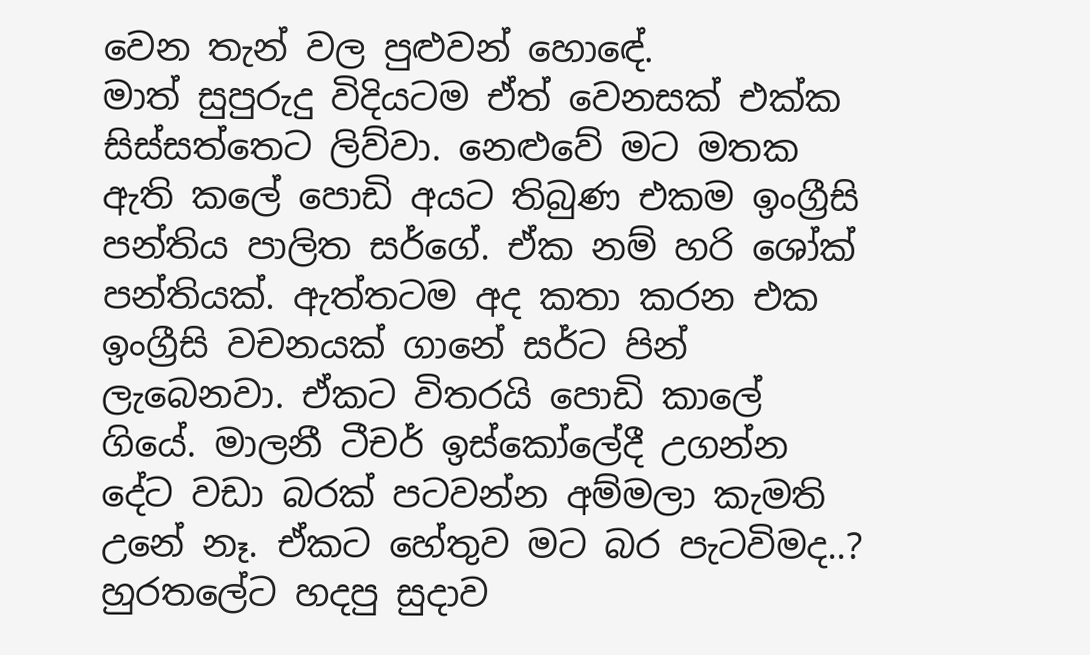වෙන තැන් වල පුළුවන් හොඳේ.
මාත් සුපුරුදු විදියටම ඒත් වෙනසක් එක්ක සිස්සත්තෙට ලිව්වා. නෙළුවේ මට මතක ඇති කලේ පොඩි අයට තිබුණ එකම ඉංග්‍රීසි පන්තිය පාලිත සර්ගේ. ඒක නම් හරි ශෝක් පන්තියක්. ඇත්තටම අද කතා කරන එක ඉංග්‍රීසි වචනයක් ගානේ සර්ට පින් ලැබෙනවා. ඒකට විතරයි පොඩි කාලේ ගියේ. මාලනී ටීචර් ඉස්කෝලේදී උගන්න දේට වඩා බරක් පටවන්න අම්මලා කැමති උනේ නෑ. ඒකට හේතුව මට බර පැටවිමද..? හුරතලේට හදපු සුදාව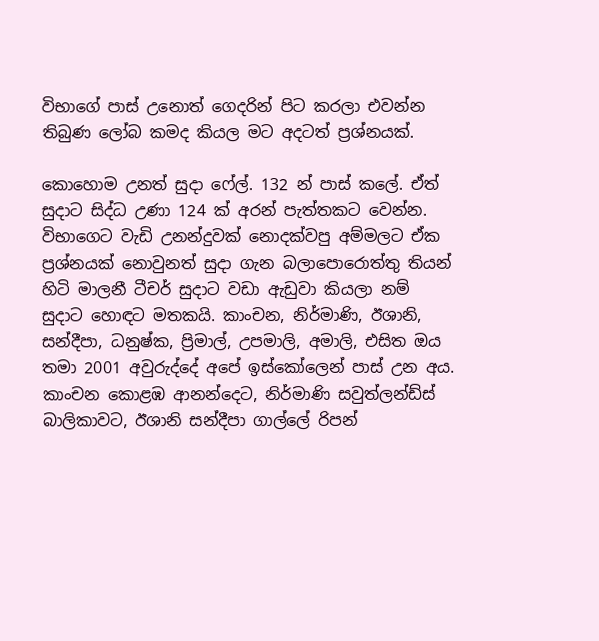විභාගේ පාස් උනොත් ගෙදරින් පිට කරලා එවන්න තිබුණ ලෝබ කමද කියල මට අදටත් ප්‍රශ්නයක්.

කොහොම උනත් සුදා ෆේල්. 132 න් පාස් කලේ. ඒත් සුදාට සිද්ධ උණා 124 ක් අරන් පැත්තකට වෙන්න. විභාගෙට වැඩි උනන්දුවක් නොදක්වපු අම්මලට ඒක ප්‍රශ්නයක් නොවුනත් සුදා ගැන බලාපොරොත්තු තියන් හිටි මාලනී ටීචර් සුදාට වඩා ඇඩුවා කියලා නම් සුදාට හොඳට මතකයි. කාංචන, නිර්මාණි, ඊශානි, සන්දීපා, ධනුෂ්ක, ප්‍රිමාල්, උපමාලි, අමාලි, එසිත ඔය තමා 2001 අවුරුද්දේ අපේ ඉස්කෝලෙන් පාස් උන අය. කාංචන කොළඹ ආනන්දෙට, නිර්මාණි සවුත්ලන්ඩ්ස් බාලිකාවට, ඊශානි සන්දීපා ගාල්ලේ රිපන්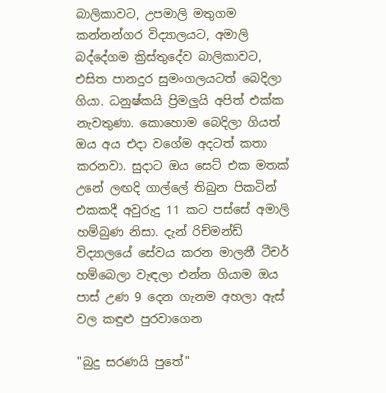බාලිකාවට, උපමාලි මතුගම කන්නන්ගර විද්‍යාලයට, අමාලි බද්දේගම ක්‍රිස්තුදේව බාලිකාවට, එසිත පානදුර සුමංගලයටත් බෙදිලා ගියා. ධනුෂ්කයි ප්‍රිමලුයි අපිත් එක්ක නැවතුණා. කොහොම බෙදිලා ගියත් ඔය අය එදා වගේම අදටත් කතා කරනවා. සුදාට ඔය සෙට් එක මතක් උනේ ලඟදි ගාල්ලේ තිබුන පිකටින් එකකදී අවුරුදු 11 කට පස්සේ අමාලි හම්බුණ නිසා. දැන් රිච්මන්ඩ් විද්‍යාලයේ සේවය කරන මාලනී ටීචර් හම්බෙලා වැඳලා එන්න ගියාම ඔය පාස් උණ 9 දෙන ගැනම අහලා ඇස් වල කඳුළු පුරවාගෙන

"බුදු සරණයි පුතේ"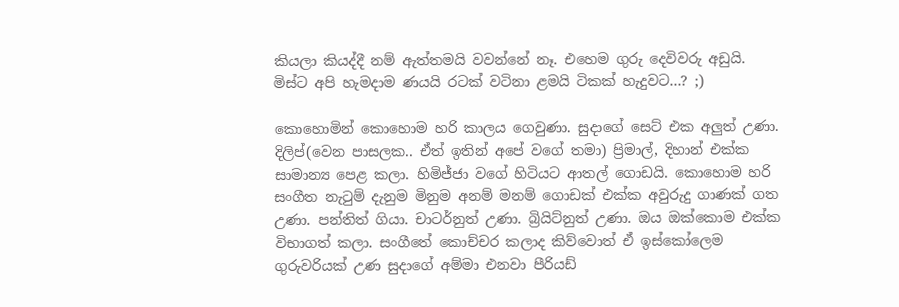කියලා කියද්දී නම් ඇත්තමයි වවන්නේ නෑ. එහෙම ගුරු දෙවිවරු අඩුයි. මිස්ට අපි හැමදාම ණයයි රටක් වටිනා ළමයි ටිකක් හැදුවට...? ;)

කොහොමින් කොහොම හරි කාලය ගෙවුණා. සුදාගේ සෙට් එක අලුත් උණා. දිලිප්(වෙන පාසලක.. ඒත් ඉතින් අපේ වගේ තමා) ප්‍රිමාල්, දිහාන් එක්ක සාමාන්‍ය පෙළ කලා. හිමිජ්ජා වගේ හිටියට ආතල් ගොඩයි. කොහොම හරි සංගීත නැටුම් දැනුම මිනුම අනම් මනම් ගොඩක් එක්ක අවුරුදු ගාණක් ගත උණා. පන්තිත් ගියා. චාටර්නුත් උණා. බ්‍රියිට්නුත් උණා. ඔය ඔක්කොම එක්ක විභාගත් කලා. සංගීතේ කොච්චර කලාද කිව්වොත් ඒ ඉස්කෝලෙම ගුරුවරියක් උණ සුදාගේ අම්මා එනවා පීරියඩ්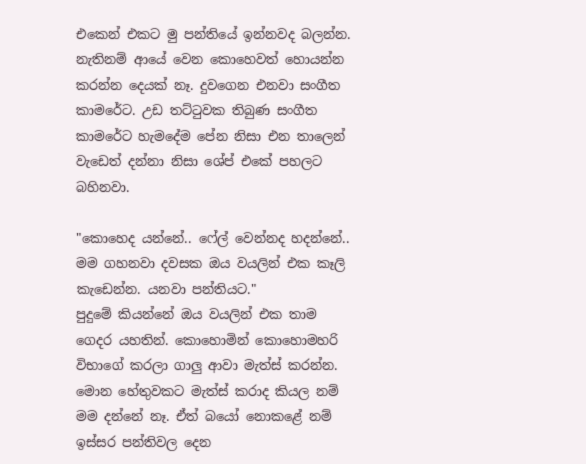එකෙන් එකට මු පන්තියේ ඉන්නවද බලන්න. නැතිනම් ආයේ වෙන කොහෙවත් හොයන්න කරන්න දෙයක් නෑ. දුවගෙන එනවා සංගීත කාමරේට. උඩ තට්ටුවක තිබුණ සංගීත කාමරේට හැමදේම පේන නිසා එන තාලෙන් වැඩෙත් දන්නා නිසා ශේප් එකේ පහලට බහිනවා.

"කොහෙද යන්නේ.. ෆේල් වෙන්නද හදන්නේ.. මම ගහනවා දවසක ඔය වයලින් එක කෑලි කැඩෙන්න. යනවා පන්තියට."
පුදුමේ කියන්නේ ඔය වයලින් එක තාම ගෙදර යහතින්. කොහොමින් කොහොමහරි විභාගේ කරලා ගාලු ආවා මැත්ස් කරන්න. මොන හේතුවකට මැත්ස් කරාද කියල නම් මම දන්නේ නෑ. ඒත් බයෝ නොකළේ නම් ඉස්සර පන්තිවල දෙන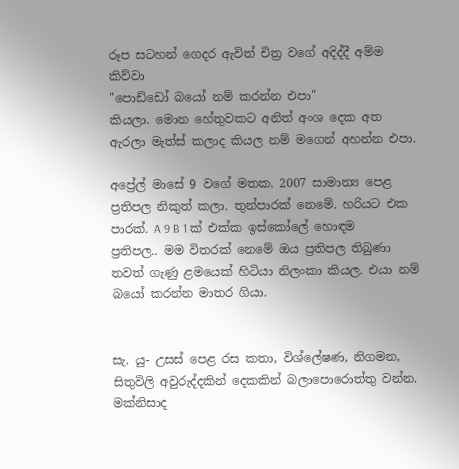රූප සටහන් ගෙදර ඇවිත් චිත්‍ර වගේ අදිද්දී අම්ම කිව්වා
"පොඩ්ඩෝ බයෝ නම් කරන්න එපා"
කියලා. මොන හේතුවකට අනිත් අංශ දෙක අත ඇරලා මැත්ස් කලාද කියල නම් මගෙන් අහන්න එපා.

අප්‍රේල් මාසේ 9 වගේ මතක. 2007 සාමාන්‍ය පෙළ ප්‍රතිපල නිකුත් කලා. තුන්පාරක් නෙමේ. හරියට එක පාරක්. A 9 B 1 ක් එක්ක ඉස්කෝලේ හොඳම ප්‍රතිපල.. මම විතරක් නෙමේ ඔය ප්‍රතිපල තිබුණා තවත් ගැණු ළමයෙක් හිටියා නිලංකා කියල. එයා නම් බයෝ කරන්න මාතර ගියා.


සැ. යු- උසස් පෙළ රස කතා, විශ්ලේෂණ, නිගමන, සිතුවිලි අවුරුද්දකින් දෙකකින් බලාපොරොත්තු වන්න. මක්නිසාද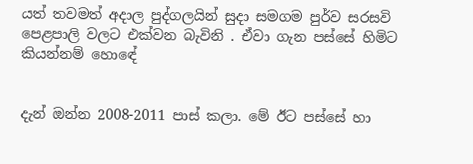යත් තවමත් අදාල පුද්ගලයින් සුදා සමගම පුර්ව සරසවි පෙළපාලි වලට එක්වන බැවිනි . ඒවා ගැන පස්සේ හිමිට කියන්නම් හොඳේ


දැන් ඔන්න 2008-2011 පාස් කලා. මේ ඊට පස්සේ හා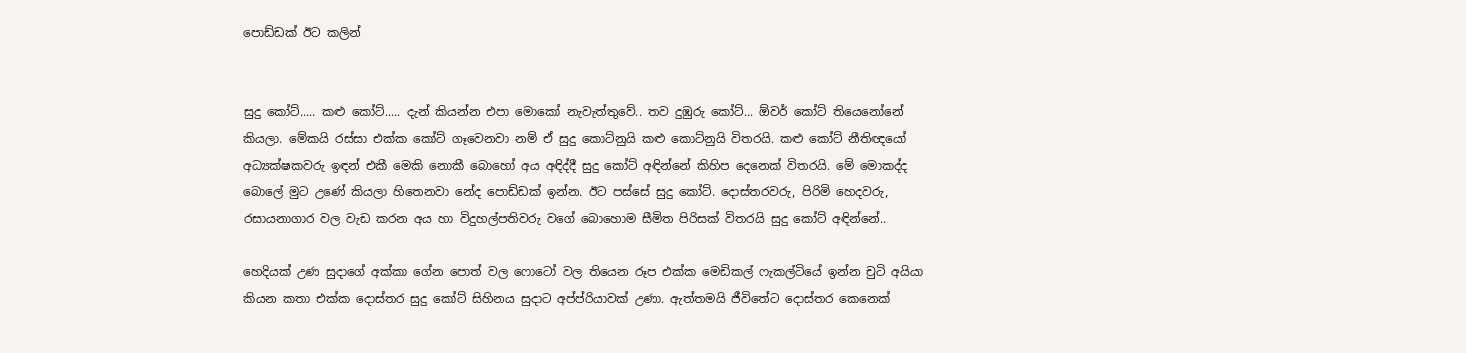පොඩ්ඩක් ඊට කලින්


සුදු කෝට්..... කළු කෝට්..... දැන් කියන්න එපා මොකෝ නැවැත්තුවේ.. තව දුඹුරු කෝට්... ඕවර් කෝට් තියෙනෝනේ කියලා. මේකයි රස්සා එක්ක කෝට් ගෑවෙනවා නම් ඒ සුදු කොට්නුයි කළු කොට්නුයි විතරයි. කළු කෝට් නීතිඥයෝ අධ්‍යක්ෂකවරු ඉඳන් එකී මෙකි නොකී බොහෝ අය අඳිද්දී සුදු කෝට් අඳින්නේ කිහිප දෙනෙක් විතරයි. මේ මොකද්ද බොලේ මුට උණේ කියලා හිතෙනවා නේද පොඩ්ඩක් ඉන්න. ඊට පස්සේ සුදු කෝට්. දොස්තරවරු, පිරිමි හෙදවරු, රසායනාගාර වල වැඩ කරන අය හා විදුහල්පතිවරු වගේ බොහොම සීමිත පිරිසක් විතරයි සුදු කෝට් අඳින්නේ..

හෙදියක් උණ සුදාගේ අක්කා ගේන පොත් වල ෆොටෝ වල තියෙන රූප එක්ක මෙඩිකල් ෆැකල්ටියේ ඉන්න චුටි අයියා කියන කතා එක්ක දොස්තර සුදු කෝට් සිහිනය සුදාට අප්ප්රියාවක් උණා. ඇත්තමයි ජීවිතේට දොස්තර කෙනෙක්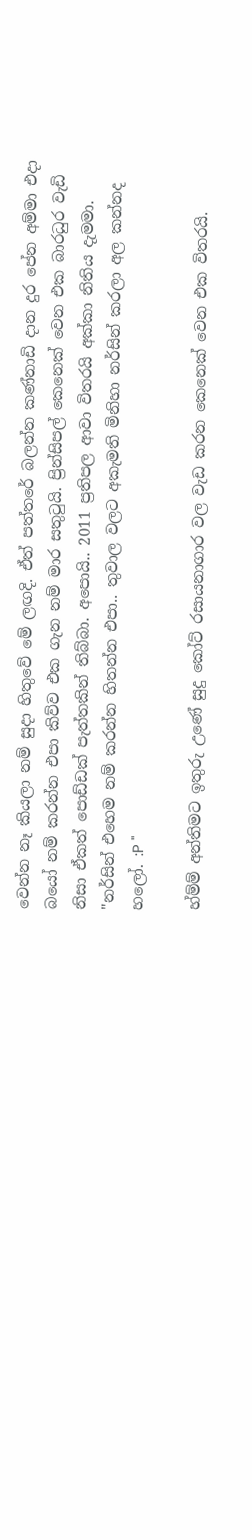වෙන්න නෑ කියලා නම් සුදා හිතුවේ මේ ලඟදි. ඒත් පත්තරේ බලන්න කණ්නාඩි දාන දුර පේන අම්මා එදා බයෝ නම් කරන්න එපා කිව්ව එක ගැන නම් මාර සතුටුයි. ප්‍රින්සිපල් කෙනෙක් වෙන එක බාරධුර වැඩි නිසා ඒකත් පොඩ්ඩක් පැත්තකින් තිබ්බා. අපොයි.. 2011 ප්‍රතිපල ආවා විතරයි අක්කා නිතිය දැමමා.
"නර්සින් එහෙම නම් කරන්න හිතන්න එපා.. තුවාල වලට අකැමති මිනිහා නර්සින් කරලා අල කන්නද හලෝ. :P "

හ්ම්ම් අන්තිමට ඉතුරු උණේ සුදු කෝට් රසායනාගාර වල වැඩ කරන කෙනෙක් වෙන එක විතරයි.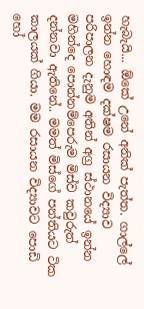හැබැයි... ඕකේ උනේ අනික් පැත්ත. ගාල්ලේ ඉන්න හොඳම දක්ෂම රසායන විද්‍යාව පරිපාලන දැනුම අතින් අග්‍ර ස්ථානයේ ඉන්න මහින්දෙ පොන්නම්පෙරුම මිස්ව කවුරුත් දන්නවා ඇතිනේ.. මමත් මිස්ගේ පන්තියට ටික කාලයක් ගියා. මම රසායන විද්‍යාවට පොඩි හෝ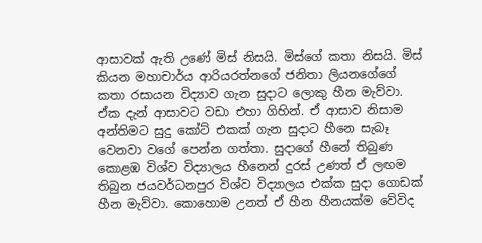ආසාවක් ඇති උණේ මිස් නිසයි. මිස්ගේ කතා නිසයි. මිස් කියන මහාචාර්ය ආරියරත්නගේ ජනිතා ලියනගේගේ කතා රසායන විද්‍යාව ගැන සුදාට ලොකු හීන මැව්වා. ඒක දැන් ආසාවට වඩා එහා ගිහින්. ඒ ආසාව නිසාම අන්තිමට සුදු කෝට් එකක් ගැන සුදාට හීනෙ සැබෑ වෙනවා වගේ පෙන්න ගත්තා. සුදාගේ හීනේ තිබුණ කොළඹ විශ්ව විද්‍යාලය හීනෙන් දුරස් උණත් ඒ ලඟම තිබුන ජයවර්ධනපුර විශ්ව විද්‍යාලය එක්ක සුදා ගොඩක් හීන මැව්වා. කොහොම උනත් ඒ හීන හීනයක්ම වේවිද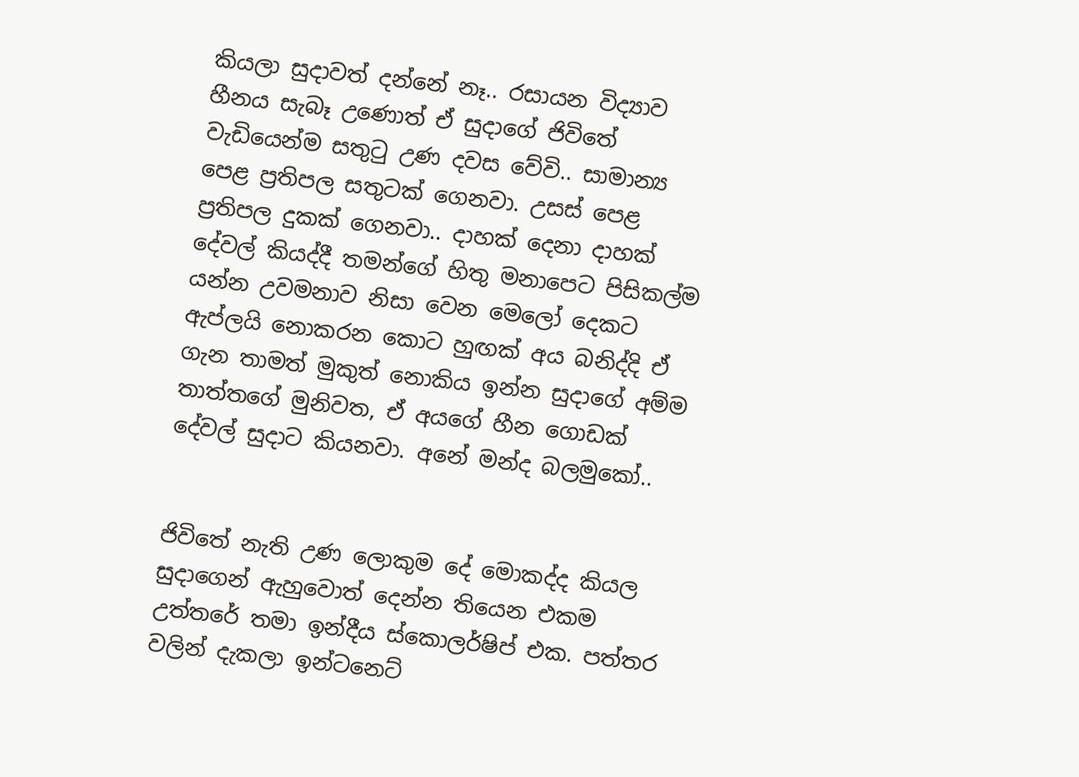කියලා සුදාවත් දන්නේ නෑ.. රසායන විද්‍යාව හීනය සැබෑ උණොත් ඒ සුදාගේ ජිවිතේ වැඩියෙන්ම සතුටු උණ දවස වේවි.. සාමාන්‍ය පෙළ ප්‍රතිපල සතුටක් ගෙනවා. උසස් පෙළ ප්‍රතිපල දුකක් ගෙනවා.. දාහක් දෙනා දාහක් දේවල් කියද්දී තමන්ගේ හිතු මනාපෙට පිසිකල්ම යන්න උවමනාව නිසා වෙන මෙලෝ දෙකට ඇප්ලයි නොකරන කොට හුඟක් අය බනිද්දි ඒ ගැන තාමත් මුකුත් නොකිය ඉන්න සුදාගේ අම්ම තාත්තගේ මුනිවත, ඒ අයගේ හීන ගොඩක් දේවල් සුදාට කියනවා. අනේ මන්ද බලමුකෝ..


ජිවිතේ නැති උණ ලොකුම දේ මොකද්ද කියල සුදාගෙන් ඇහුවොත් දෙන්න තියෙන එකම උත්තරේ තමා ඉන්දීය ස්කොලර්ෂිප් එක. පත්තර වලින් දැකලා ඉන්ටනෙට්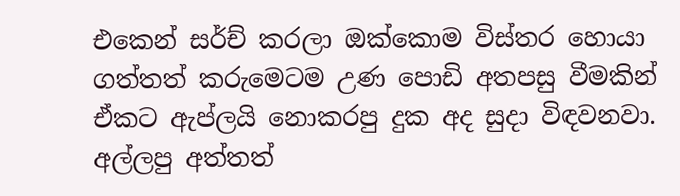එකෙන් සර්ච් කරලා ඔක්කොම විස්තර හොයා ගත්තත් කරුමෙටම උණ පොඩි අතපසු වීමකින් ඒකට ඇප්ලයි නොකරපු දුක අද සුදා විඳවනවා. අල්ලපු අත්තත්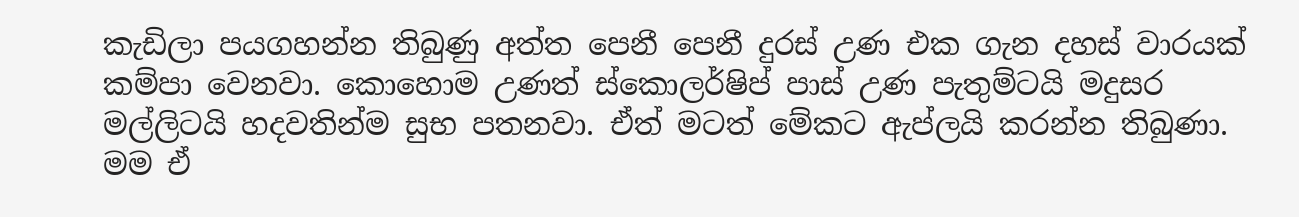කැඩිලා පයගහන්න තිබුණු අත්ත පෙනී පෙනී දුරස් උණ එක ගැන දහස් වාරයක් කම්පා වෙනවා. කොහොම උණත් ස්කොලර්ෂිප් පාස් උණ පැතුම්ටයි මදුසර මල්ලිටයි හදවතින්ම සුභ පතනවා. ඒත් මටත් මේකට ඇප්ලයි කරන්න තිබුණා. මම ඒ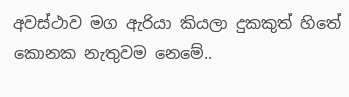අවස්ථාව මග ඇරියා කියලා දුකකුත් හිතේ කොනක නැතුවම නෙමේ..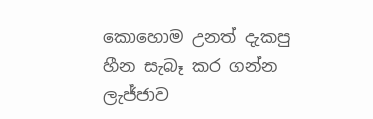කොහොම උනත් දැකපු හීන සැබෑ කර ගන්න ලැජ්ජාව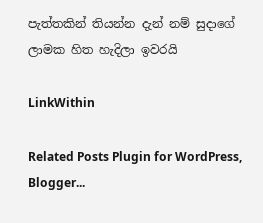පැත්තකින් තියන්න දැන් නම් සුදාගේ ලාමක හිත හැදිලා ඉවරයි

LinkWithin

Related Posts Plugin for WordPress, Blogger...